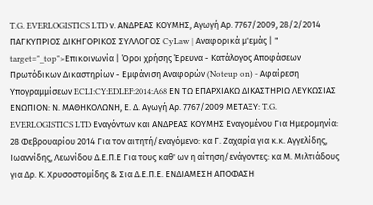T.G. EVERLOGISTICS LTD ν. ΑΝΔΡΕΑΣ ΚΟΥΜΗΣ, Αγωγή Αρ. 7767/2009, 28/2/2014 ΠΑΓΚΥΠΡΙΟΣ ΔΙΚΗΓΟΡΙΚΟΣ ΣΥΛΛΟΓΟΣ CyLaw | Αναφορικά μ'εμάς | " target="_top">Επικοινωνία | Όροι χρήσης Έρευνα - Κατάλογος Αποφάσεων Πρωτόδικων Δικαστηρίων - Εμφάνιση Αναφορών (Noteup on) - Αφαίρεση Υπογραμμίσεων ECLI:CY:EDLEF:2014:A68 ΕΝ ΤΩ ΕΠΑΡΧΙΑΚΩ ΔΙΚΑΣΤΗΡΙΩ ΛΕΥΚΩΣΙΑΣ ΕΝΩΠΙΟΝ: Ν. ΜΑΘΗΚΟΛΩΝΗ, Ε. Δ. Αγωγή Αρ. 7767/2009 ΜΕΤΑΞΥ: T.G. EVERLOGISTICS LTD Εναγόντων και ΑΝΔΡΕΑΣ ΚΟΥΜΗΣ Εναγομένου Για Ημερομηνία: 28 Φεβρουαρίου 2014 Για τον αιτητή/εναγόμενο: κα Γ. Ζαχαρία για κ.κ. Αγγελίδης, Ιωαννίδης, Λεωνίδου Δ.Ε.Π.Ε Για τους καθ' ων η αίτηση/ενάγοντες: κα Μ. Μιλτιάδους για Δρ. Κ. Χρυσοστομίδης & Σια Δ.Ε.Π.Ε. ΕΝΔΙΑΜΕΣΗ ΑΠΟΦΑΣΗ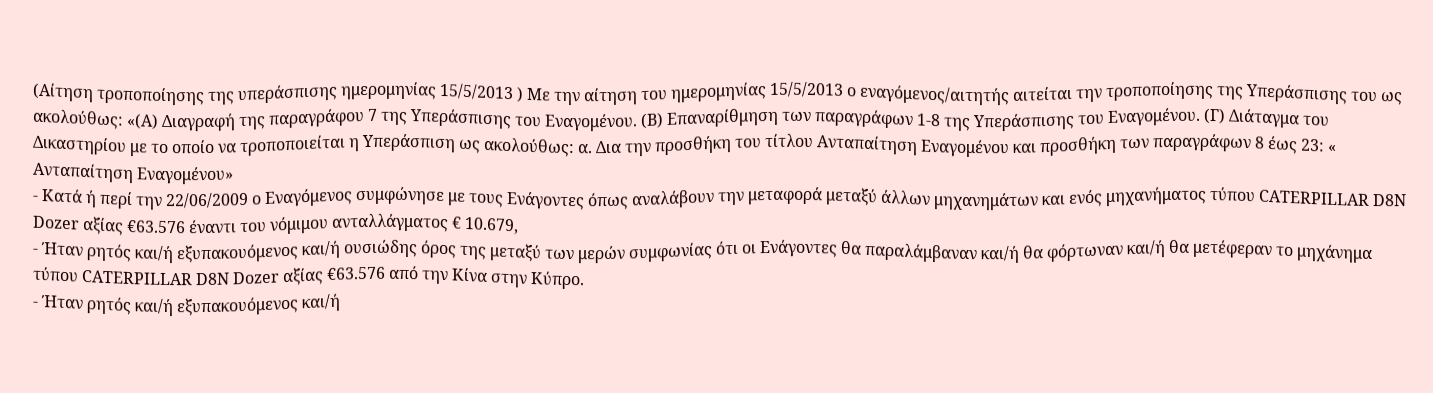(Αίτηση τροποποίησης της υπεράσπισης ημερομηνίας 15/5/2013 ) Με την αίτηση του ημερομηνίας 15/5/2013 ο εναγόμενος/αιτητής αιτείται την τροποποίησης της Υπεράσπισης του ως ακολούθως: «(Α) Διαγραφή της παραγράφου 7 της Υπεράσπισης του Εναγομένου. (Β) Επαναρίθμηση των παραγράφων 1-8 της Υπεράσπισης του Εναγομένου. (Γ) Διάταγμα του Δικαστηρίου με το οποίο να τροποποιείται η Υπεράσπιση ως ακολούθως: α. Δια την προσθήκη του τίτλου Ανταπαίτηση Εναγομένου και προσθήκη των παραγράφων 8 έως 23: « Ανταπαίτηση Εναγομένου»
- Κατά ή περί την 22/06/2009 ο Εναγόμενος συμφώνησε με τους Ενάγοντες όπως αναλάβουν την μεταφορά μεταξύ άλλων μηχανημάτων και ενός μηχανήματος τύπου CATERPILLAR D8N Dozer αξίας €63.576 έναντι του νόμιμου ανταλλάγματος € 10.679,
- Ήταν ρητός και/ή εξυπακουόμενος και/ή ουσιώδης όρος της μεταξύ των μερών συμφωνίας ότι οι Ενάγοντες θα παραλάμβαναν και/ή θα φόρτωναν και/ή θα μετέφεραν το μηχάνημα τύπου CATERPILLAR D8N Dozer αξίας €63.576 από την Κίνα στην Κύπρο.
- Ήταν ρητός και/ή εξυπακουόμενος και/ή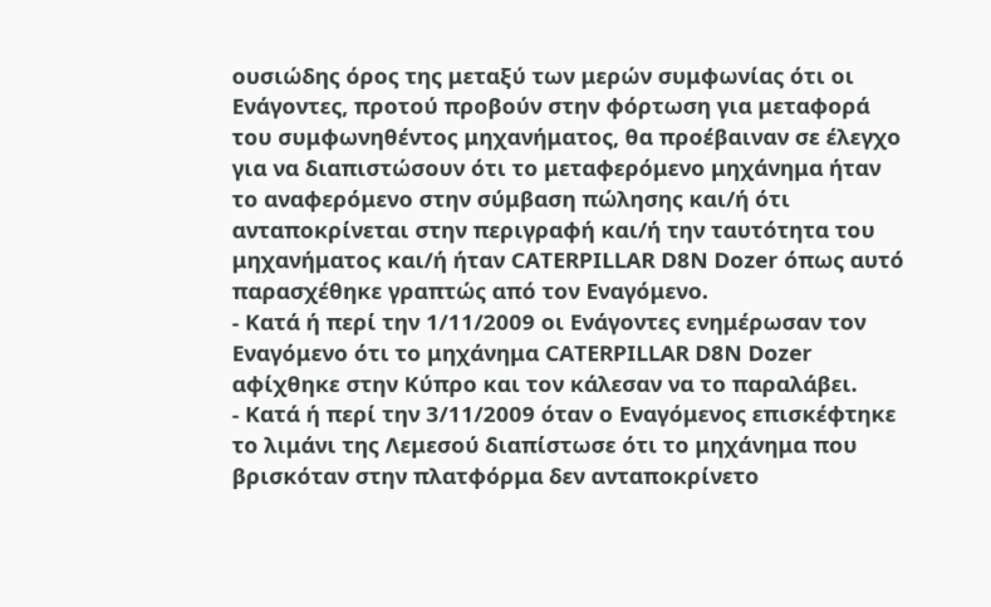ουσιώδης όρος της μεταξύ των μερών συμφωνίας ότι οι Ενάγοντες, προτού προβούν στην φόρτωση για μεταφορά του συμφωνηθέντος μηχανήματος, θα προέβαιναν σε έλεγχο για να διαπιστώσουν ότι το μεταφερόμενο μηχάνημα ήταν το αναφερόμενο στην σύμβαση πώλησης και/ή ότι ανταποκρίνεται στην περιγραφή και/ή την ταυτότητα του μηχανήματος και/ή ήταν CATERPILLAR D8N Dozer όπως αυτό παρασχέθηκε γραπτώς από τον Εναγόμενο.
- Κατά ή περί την 1/11/2009 οι Ενάγοντες ενημέρωσαν τον Εναγόμενο ότι το μηχάνημα CATERPILLAR D8N Dozer αφίχθηκε στην Κύπρο και τον κάλεσαν να το παραλάβει.
- Κατά ή περί την 3/11/2009 όταν ο Εναγόμενος επισκέφτηκε το λιμάνι της Λεμεσού διαπίστωσε ότι το μηχάνημα που βρισκόταν στην πλατφόρμα δεν ανταποκρίνετο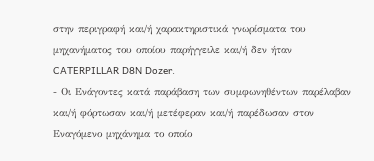στην περιγραφή και/ή χαρακτηριστικά γνωρίσματα του μηχανήματος του οποίου παρήγγειλε και/ή δεν ήταν CATERPILLAR D8N Dozer.
- Οι Ενάγοντες κατά παράβαση των συμφωνηθέντων παρέλαβαν και/ή φόρτωσαν και/ή μετέφεραν και/ή παρέδωσαν στον Εναγόμενο μηχάνημα το οποίο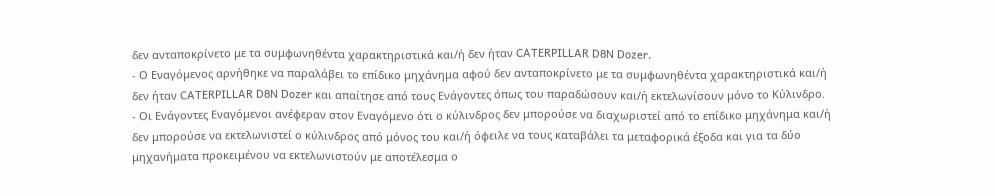δεν ανταποκρίνετο με τα συμφωνηθέντα χαρακτηριστικά και/ή δεν ήταν CATERPILLAR D8N Dozer.
- Ο Εναγόμενος αρνήθηκε να παραλάβει το επίδικο μηχάνημα αφού δεν ανταποκρίνετο με τα συμφωνηθέντα χαρακτηριστικά και/ή δεν ήταν CATERPILLAR D8N Dozer και απαίτησε από τους Ενάγοντες όπως του παραδώσουν και/ή εκτελωνίσουν μόνο το Κύλινδρο.
- Οι Ενάγοντες Εναγόμενοι ανέφεραν στον Εναγόμενο ότι ο κύλινδρος δεν μπορούσε να διαχωριστεί από το επίδικο μηχάνημα και/ή δεν μπορούσε να εκτελωνιστεί ο κύλινδρος από μόνος του και/ή όφειλε να τους καταβάλει τα μεταφορικά έξοδα και για τα δύο μηχανήματα προκειμένου να εκτελωνιστούν με αποτέλεσμα ο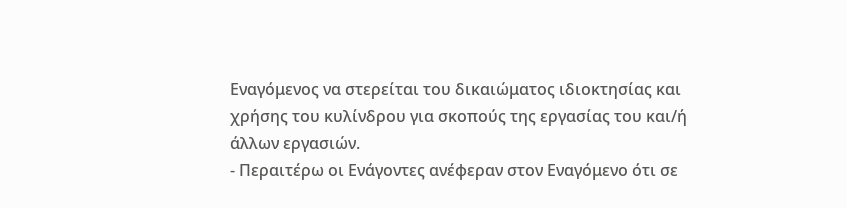Εναγόμενος να στερείται του δικαιώματος ιδιοκτησίας και χρήσης του κυλίνδρου για σκοπούς της εργασίας του και/ή άλλων εργασιών.
- Περαιτέρω οι Ενάγοντες ανέφεραν στον Εναγόμενο ότι σε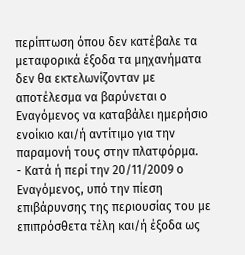περίπτωση όπου δεν κατέβαλε τα μεταφορικά έξοδα τα μηχανήματα δεν θα εκτελωνίζονταν με αποτέλεσμα να βαρύνεται ο Εναγόμενος να καταβάλει ημερήσιο ενοίκιο και/ή αντίτιμο για την παραμονή τους στην πλατφόρμα.
- Κατά ή περί την 20/11/2009 ο Εναγόμενος, υπό την πίεση επιβάρυνσης της περιουσίας του με επιπρόσθετα τέλη και/ή έξοδα ως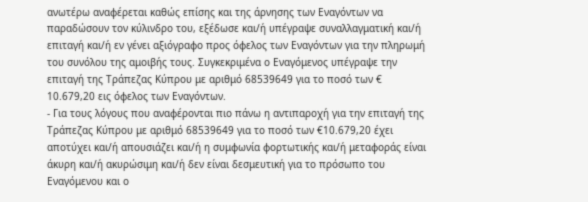ανωτέρω αναφέρεται καθώς επίσης και της άρνησης των Εναγόντων να παραδώσουν τον κύλινδρο του, εξέδωσε και/ή υπέγραψε συναλλαγματική και/ή επιταγή και/ή εν γένει αξιόγραφο προς όφελος των Εναγόντων για την πληρωμή του συνόλου της αμοιβής τους. Συγκεκριμένα ο Εναγόμενος υπέγραψε την επιταγή της Τράπεζας Κύπρου με αριθμό 68539649 για το ποσό των € 10.679,20 εις όφελος των Εναγόντων.
- Για τους λόγους που αναφέρονται πιο πάνω η αντιπαροχή για την επιταγή της Τράπεζας Κύπρου με αριθμό 68539649 για το ποσό των €10.679,20 έχει αποτύχει και/ή απουσιάζει και/ή η συμφωνία φορτωτικής και/ή μεταφοράς είναι άκυρη και/ή ακυρώσιμη και/ή δεν είναι δεσμευτική για το πρόσωπο του Εναγόμενου και ο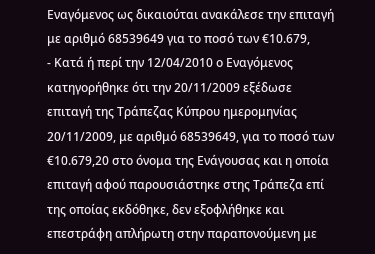Εναγόμενος ως δικαιούται ανακάλεσε την επιταγή με αριθμό 68539649 για το ποσό των €10.679,
- Κατά ή περί την 12/04/2010 ο Εναγόμενος κατηγορήθηκε ότι την 20/11/2009 εξέδωσε επιταγή της Τράπεζας Κύπρου ημερομηνίας 20/11/2009, με αριθμό 68539649, για το ποσό των €10.679,20 στο όνομα της Ενάγουσας και η οποία επιταγή αφού παρουσιάστηκε στης Τράπεζα επί της οποίας εκδόθηκε, δεν εξοφλήθηκε και επεστράφη απλήρωτη στην παραπονούμενη με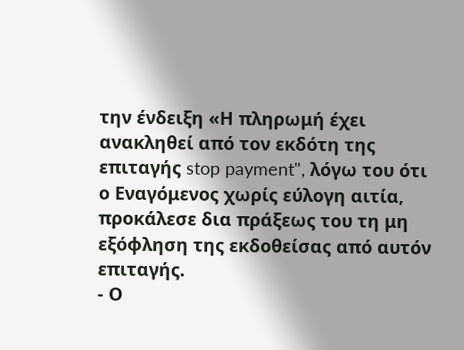την ένδειξη «Η πληρωμή έχει ανακληθεί από τον εκδότη της επιταγής stop payment", λόγω του ότι ο Εναγόμενος χωρίς εύλογη αιτία, προκάλεσε δια πράξεως του τη μη εξόφληση της εκδοθείσας από αυτόν επιταγής.
- Ο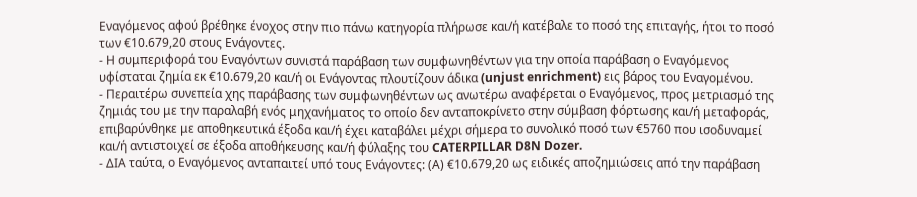Εναγόμενος αφού βρέθηκε ένοχος στην πιο πάνω κατηγορία πλήρωσε και/ή κατέβαλε το ποσό της επιταγής, ήτοι το ποσό των €10.679,20 στους Ενάγοντες.
- Η συμπεριφορά του Εναγόντων συνιστά παράβαση των συμφωνηθέντων για την οποία παράβαση ο Εναγόμενος υφίσταται ζημία εκ €10.679,20 και/ή οι Ενάγοντας πλουτίζουν άδικα (unjust enrichment) εις βάρος του Εναγομένου.
- Περαιτέρω συνεπεία χης παράβασης των συμφωνηθέντων ως ανωτέρω αναφέρεται ο Εναγόμενος, προς μετριασμό της ζημιάς του με την παραλαβή ενός μηχανήματος το οποίο δεν ανταποκρίνετο στην σύμβαση φόρτωσης και/ή μεταφοράς, επιβαρύνθηκε με αποθηκευτικά έξοδα και/ή έχει καταβάλει μέχρι σήμερα το συνολικό ποσό των €5760 που ισοδυναμεί και/ή αντιστοιχεί σε έξοδα αποθήκευσης και/ή φύλαξης του CATERPILLAR D8N Dozer.
- ΔΙΑ ταύτα, ο Εναγόμενος ανταπαιτεί υπό τους Ενάγοντες: (Α) €10.679,20 ως ειδικές αποζημιώσεις από την παράβαση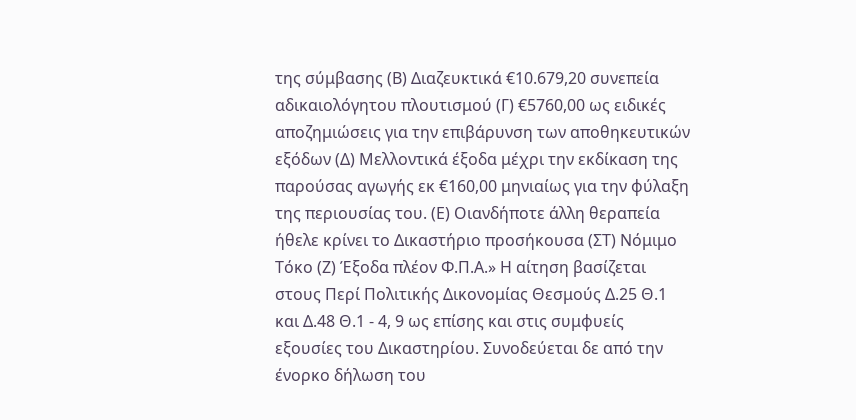της σύμβασης (Β) Διαζευκτικά €10.679,20 συνεπεία αδικαιολόγητου πλουτισμού (Γ) €5760,00 ως ειδικές αποζημιώσεις για την επιβάρυνση των αποθηκευτικών εξόδων (Δ) Μελλοντικά έξοδα μέχρι την εκδίκαση της παρούσας αγωγής εκ €160,00 μηνιαίως για την φύλαξη της περιουσίας του. (Ε) Οιανδήποτε άλλη θεραπεία ήθελε κρίνει το Δικαστήριο προσήκουσα (ΣΤ) Νόμιμο Τόκο (Ζ) Έξοδα πλέον Φ.Π.Α.» Η αίτηση βασίζεται στους Περί Πολιτικής Δικονομίας Θεσμούς Δ.25 Θ.1 και Δ.48 Θ.1 - 4, 9 ως επίσης και στις συμφυείς εξουσίες του Δικαστηρίου. Συνοδεύεται δε από την ένορκο δήλωση του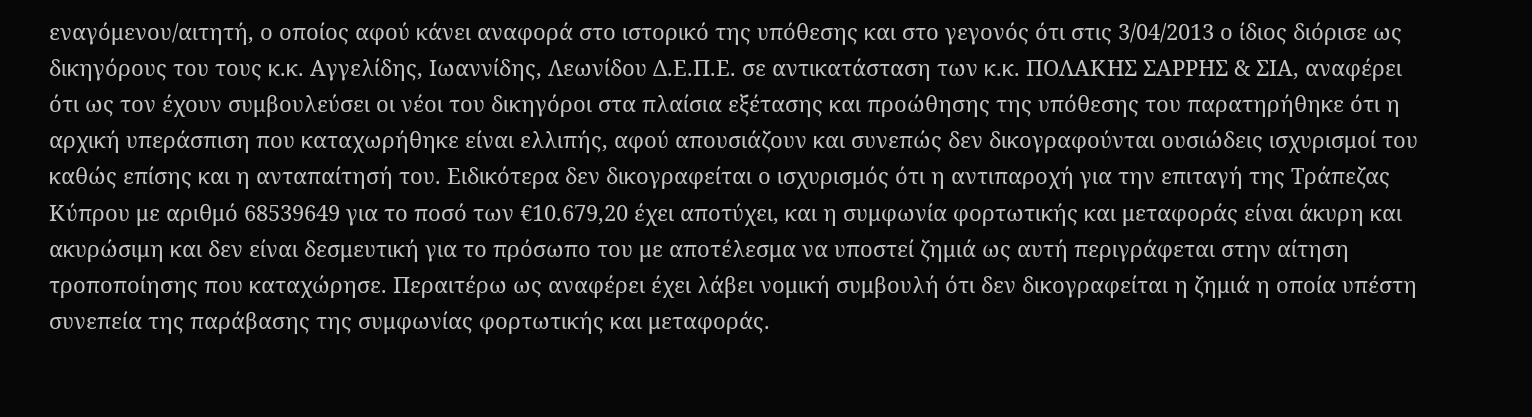εναγόμενου/αιτητή, ο οποίος αφού κάνει αναφορά στο ιστορικό της υπόθεσης και στο γεγονός ότι στις 3/04/2013 ο ίδιος διόρισε ως δικηγόρους του τους κ.κ. Αγγελίδης, Ιωαννίδης, Λεωνίδου Δ.Ε.Π.Ε. σε αντικατάσταση των κ.κ. ΠΟΛΑΚΗΣ ΣΑΡΡΗΣ & ΣΙΑ, αναφέρει ότι ως τον έχουν συμβουλεύσει οι νέοι του δικηγόροι στα πλαίσια εξέτασης και προώθησης της υπόθεσης του παρατηρήθηκε ότι η αρχική υπεράσπιση που καταχωρήθηκε είναι ελλιπής, αφού απουσιάζουν και συνεπώς δεν δικογραφούνται ουσιώδεις ισχυρισμοί του καθώς επίσης και η ανταπαίτησή του. Ειδικότερα δεν δικογραφείται ο ισχυρισμός ότι η αντιπαροχή για την επιταγή της Τράπεζας Κύπρου με αριθμό 68539649 για το ποσό των €10.679,20 έχει αποτύχει, και η συμφωνία φορτωτικής και μεταφοράς είναι άκυρη και ακυρώσιμη και δεν είναι δεσμευτική για το πρόσωπο του με αποτέλεσμα να υποστεί ζημιά ως αυτή περιγράφεται στην αίτηση τροποποίησης που καταχώρησε. Περαιτέρω ως αναφέρει έχει λάβει νομική συμβουλή ότι δεν δικογραφείται η ζημιά η οποία υπέστη συνεπεία της παράβασης της συμφωνίας φορτωτικής και μεταφοράς.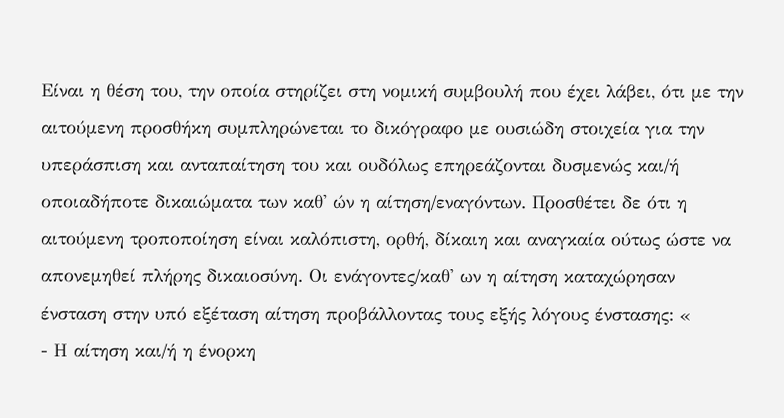Είναι η θέση του, την οποία στηρίζει στη νομική συμβουλή που έχει λάβει, ότι με την αιτούμενη προσθήκη συμπληρώνεται το δικόγραφο με ουσιώδη στοιχεία για την υπεράσπιση και ανταπαίτηση του και ουδόλως επηρεάζονται δυσμενώς και/ή οποιαδήποτε δικαιώματα των καθ' ών η αίτηση/εναγόντων. Προσθέτει δε ότι η αιτούμενη τροποποίηση είναι καλόπιστη, ορθή, δίκαιη και αναγκαία ούτως ώστε να απονεμηθεί πλήρης δικαιοσύνη. Οι ενάγοντες/καθ' ων η αίτηση καταχώρησαν ένσταση στην υπό εξέταση αίτηση προβάλλοντας τους εξής λόγους ένστασης: «
- Η αίτηση και/ή η ένορκη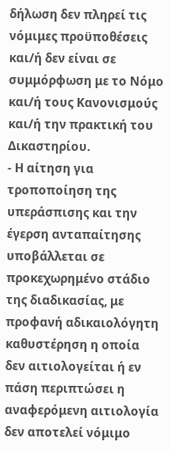δήλωση δεν πληρεί τις νόμιμες προϋποθέσεις και/ή δεν είναι σε συμμόρφωση με το Νόμο και/ή τους Κανονισμούς και/ή την πρακτική του Δικαστηρίου.
- Η αίτηση για τροποποίηση της υπεράσπισης και την έγερση ανταπαίτησης υποβάλλεται σε προκεχωρημένο στάδιο της διαδικασίας, με προφανή αδικαιολόγητη καθυστέρηση η οποία δεν αιτιολογείται ή εν πάση περιπτώσει η αναφερόμενη αιτιολογία δεν αποτελεί νόμιμο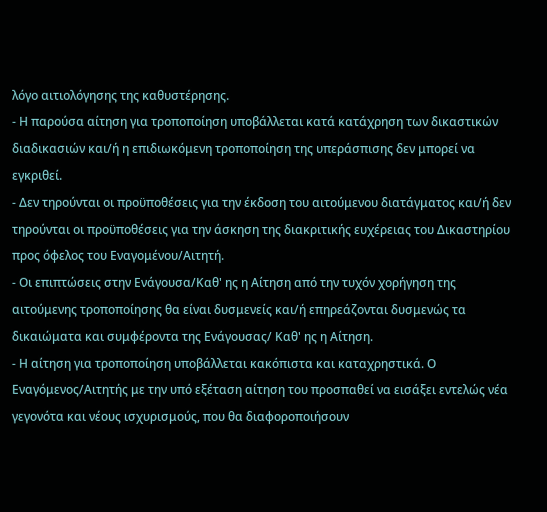λόγο αιτιολόγησης της καθυστέρησης.
- Η παρούσα αίτηση για τροποποίηση υποβάλλεται κατά κατάχρηση των δικαστικών διαδικασιών και/ή η επιδιωκόμενη τροποποίηση της υπεράσπισης δεν μπορεί να εγκριθεί.
- Δεν τηρούνται οι προϋποθέσεις για την έκδοση του αιτούμενου διατάγματος και/ή δεν τηρούνται οι προϋποθέσεις για την άσκηση της διακριτικής ευχέρειας του Δικαστηρίου προς όφελος του Εναγομένου/Αιτητή.
- Οι επιπτώσεις στην Ενάγουσα/Καθ' ης η Αίτηση από την τυχόν χορήγηση της αιτούμενης τροποποίησης θα είναι δυσμενείς και/ή επηρεάζονται δυσμενώς τα δικαιώματα και συμφέροντα της Ενάγουσας/ Καθ' ης η Αίτηση.
- Η αίτηση για τροποποίηση υποβάλλεται κακόπιστα και καταχρηστικά. Ο Εναγόμενος/Αιτητής με την υπό εξέταση αίτηση του προσπαθεί να εισάξει εντελώς νέα γεγονότα και νέους ισχυρισμούς, που θα διαφοροποιήσουν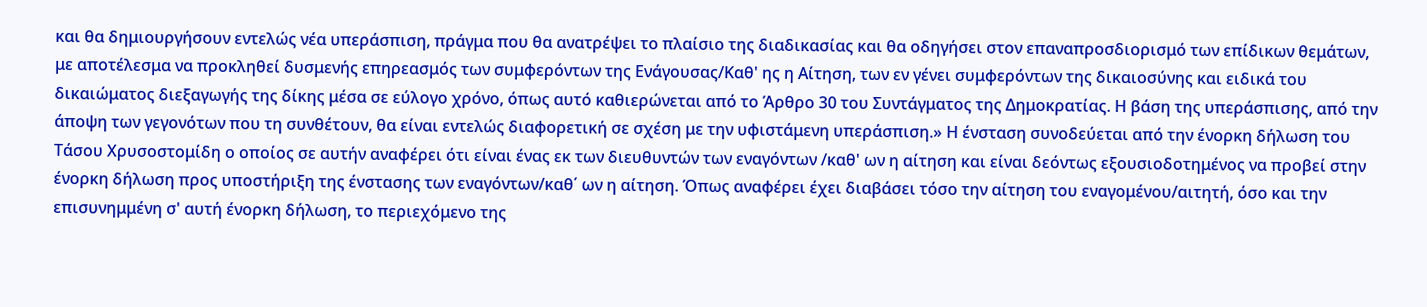και θα δημιουργήσουν εντελώς νέα υπεράσπιση, πράγμα που θα ανατρέψει το πλαίσιο της διαδικασίας και θα οδηγήσει στον επαναπροσδιορισμό των επίδικων θεμάτων, με αποτέλεσμα να προκληθεί δυσμενής επηρεασμός των συμφερόντων της Ενάγουσας/Καθ' ης η Αίτηση, των εν γένει συμφερόντων της δικαιοσύνης και ειδικά του δικαιώματος διεξαγωγής της δίκης μέσα σε εύλογο χρόνο, όπως αυτό καθιερώνεται από το Άρθρο 30 του Συντάγματος της Δημοκρατίας. Η βάση της υπεράσπισης, από την άποψη των γεγονότων που τη συνθέτουν, θα είναι εντελώς διαφορετική σε σχέση με την υφιστάμενη υπεράσπιση.» Η ένσταση συνοδεύεται από την ένορκη δήλωση του Τάσου Χρυσοστομίδη ο οποίος σε αυτήν αναφέρει ότι είναι ένας εκ των διευθυντών των εναγόντων /καθ' ων η αίτηση και είναι δεόντως εξουσιοδοτημένος να προβεί στην ένορκη δήλωση προς υποστήριξη της ένστασης των εναγόντων/καθ΄ ων η αίτηση. Όπως αναφέρει έχει διαβάσει τόσο την αίτηση του εναγομένου/αιτητή, όσο και την επισυνημμένη σ' αυτή ένορκη δήλωση, το περιεχόμενο της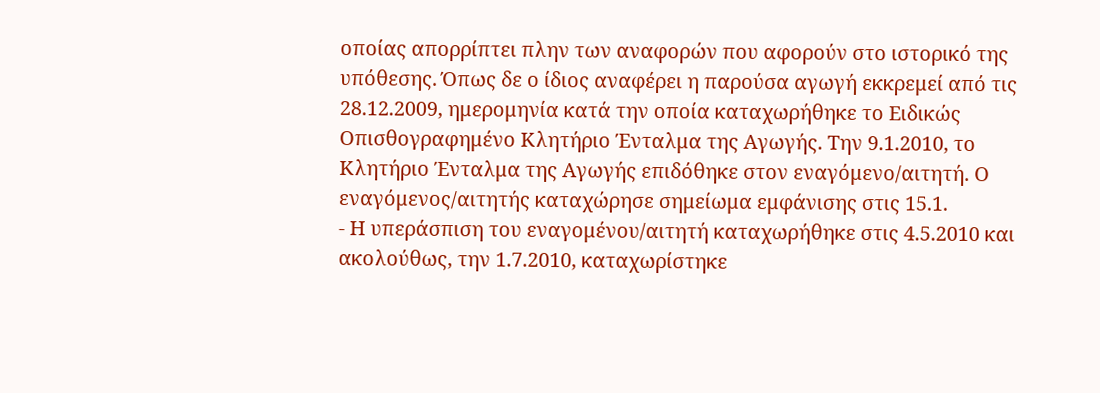οποίας απορρίπτει πλην των αναφορών που αφορούν στο ιστορικό της υπόθεσης. Όπως δε ο ίδιος αναφέρει η παρούσα αγωγή εκκρεμεί από τις 28.12.2009, ημερομηνία κατά την οποία καταχωρήθηκε το Ειδικώς Οπισθογραφημένο Κλητήριο Ένταλμα της Αγωγής. Την 9.1.2010, το Κλητήριο Ένταλμα της Αγωγής επιδόθηκε στον εναγόμενο/αιτητή. Ο εναγόμενος/αιτητής καταχώρησε σημείωμα εμφάνισης στις 15.1.
- Η υπεράσπιση του εναγομένου/αιτητή καταχωρήθηκε στις 4.5.2010 και ακολούθως, την 1.7.2010, καταχωρίστηκε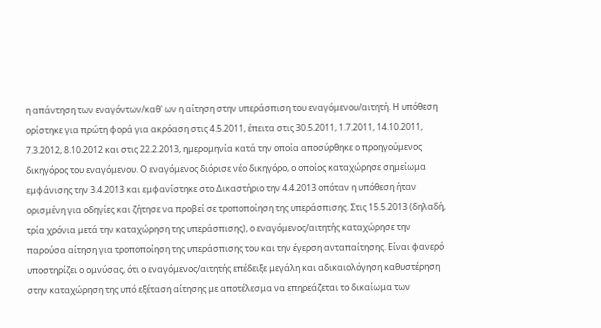η απάντηση των εναγόντων/καθ' ων η αίτηση στην υπεράσπιση του εναγόμενου/αιτητή. Η υπόθεση ορίστηκε για πρώτη φορά για ακρόαση στις 4.5.2011, έπειτα στις 30.5.2011, 1.7.2011, 14.10.2011, 7.3.2012, 8.10.2012 και στις 22.2.2013, ημερομηνία κατά την οποία αποσύρθηκε ο προηγούμενος δικηγόρος του εναγόμενου. Ο εναγόμενος διόρισε νέο δικηγόρο, ο οποίος καταχώρησε σημείωμα εμφάνισης την 3.4.2013 και εμφανίστηκε στο Δικαστήριο την 4.4.2013 οπόταν η υπόθεση ήταν ορισμένη για οδηγίες και ζήτησε να προβεί σε τροποποίηση της υπεράσπισης. Στις 15.5.2013 (δηλαδή, τρία χρόνια μετά την καταχώρηση της υπεράσπισης), ο εναγόμενος/αιτητής καταχώρησε την παρούσα αίτηση για τροποποίηση της υπεράσπισης του και την έγερση ανταπαίτησης. Είναι φανερό υποστηρίζει ο ομνύσας, ότι ο εναγόμενος/αιτητής επέδειξε μεγάλη και αδικαιολόγηση καθυστέρηση στην καταχώρηση της υπό εξέταση αίτησης με αποτέλεσμα να επηρεάζεται το δικαίωμα των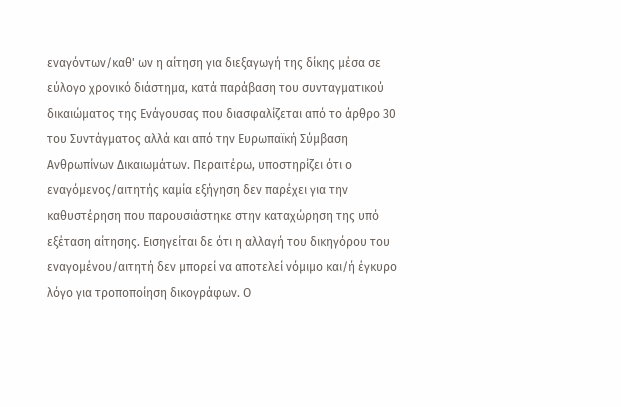εναγόντων/καθ' ων η αίτηση για διεξαγωγή της δίκης μέσα σε εύλογο χρονικό διάστημα, κατά παράβαση του συνταγματικού δικαιώματος της Ενάγουσας που διασφαλίζεται από το άρθρο 30 του Συντάγματος αλλά και από την Ευρωπαϊκή Σύμβαση Ανθρωπίνων Δικαιωμάτων. Περαιτέρω, υποστηρίζει ότι ο εναγόμενος/αιτητής καμία εξήγηση δεν παρέχει για την καθυστέρηση που παρουσιάστηκε στην καταχώρηση της υπό εξέταση αίτησης. Εισηγείται δε ότι η αλλαγή του δικηγόρου του εναγομένου/αιτητή δεν μπορεί να αποτελεί νόμιμο και/ή έγκυρο λόγο για τροποποίηση δικογράφων. Ο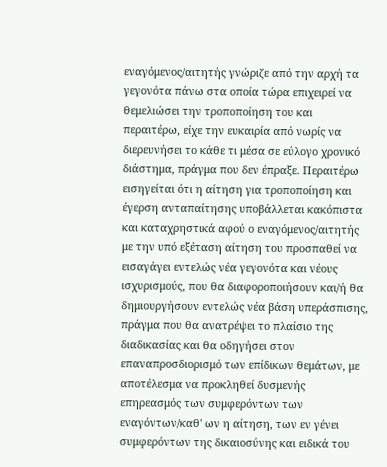εναγόμενος/αιτητής γνώριζε από την αρχή τα γεγονότα πάνω στα οποία τώρα επιχειρεί να θεμελιώσει την τροποποίηση του και περαιτέρω, είχε την ευκαιρία από νωρίς να διερευνήσει το κάθε τι μέσα σε εύλογο χρονικό διάστημα, πράγμα που δεν έπραξε. Περαιτέρω εισηγείται ότι η αίτηση για τροποποίηση και έγερση ανταπαίτησης υποβάλλεται κακόπιστα και καταχρηστικά αφού ο εναγόμενος/αιτητής με την υπό εξέταση αίτηση του προσπαθεί να εισαγάγει εντελώς νέα γεγονότα και νέους ισχυρισμούς, που θα διαφοροποιήσουν και/ή θα δημιουργήσουν εντελώς νέα βάση υπεράσπισης, πράγμα που θα ανατρέψει το πλαίσιο της διαδικασίας και θα οδηγήσει στον επαναπροσδιορισμό των επίδικων θεμάτων, με αποτέλεσμα να προκληθεί δυσμενής επηρεασμός των συμφερόντων των εναγόντων/καθ' ων η αίτηση, των εν γένει συμφερόντων της δικαιοσύνης και ειδικά του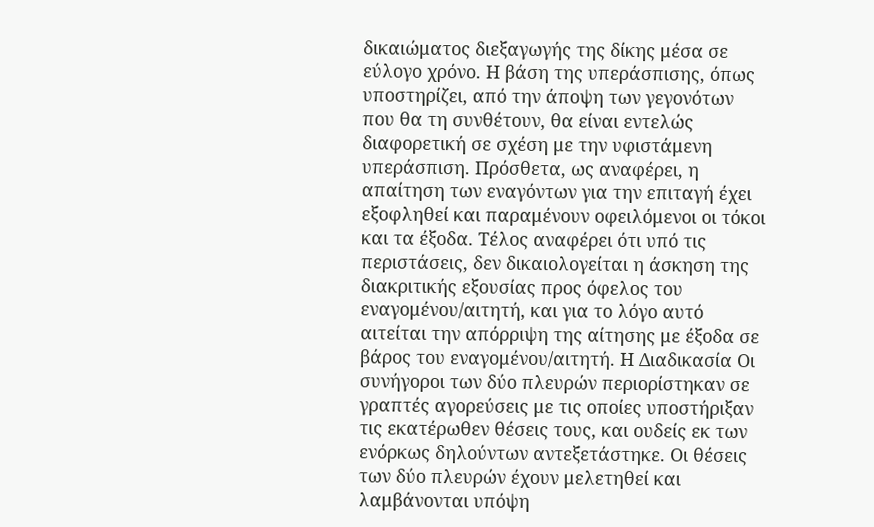δικαιώματος διεξαγωγής της δίκης μέσα σε εύλογο χρόνο. Η βάση της υπεράσπισης, όπως υποστηρίζει, από την άποψη των γεγονότων που θα τη συνθέτουν, θα είναι εντελώς διαφορετική σε σχέση με την υφιστάμενη υπεράσπιση. Πρόσθετα, ως αναφέρει, η απαίτηση των εναγόντων για την επιταγή έχει εξοφληθεί και παραμένουν οφειλόμενοι οι τόκοι και τα έξοδα. Τέλος αναφέρει ότι υπό τις περιστάσεις, δεν δικαιολογείται η άσκηση της διακριτικής εξουσίας προς όφελος του εναγομένου/αιτητή, και για το λόγο αυτό αιτείται την απόρριψη της αίτησης με έξοδα σε βάρος του εναγομένου/αιτητή. Η Διαδικασία Οι συνήγοροι των δύο πλευρών περιορίστηκαν σε γραπτές αγορεύσεις με τις οποίες υποστήριξαν τις εκατέρωθεν θέσεις τους, και ουδείς εκ των ενόρκως δηλούντων αντεξετάστηκε. Οι θέσεις των δύο πλευρών έχουν μελετηθεί και λαμβάνονται υπόψη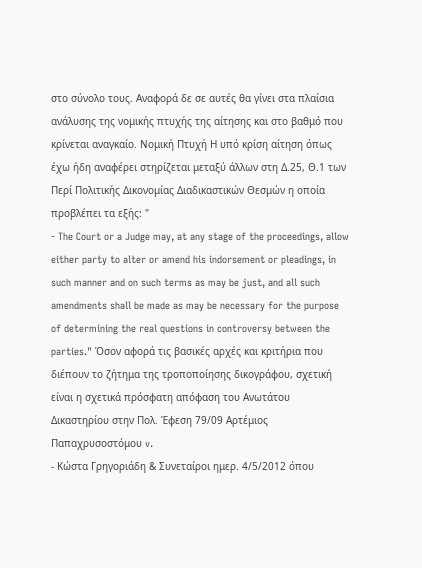στο σύνολο τους. Αναφορά δε σε αυτές θα γίνει στα πλαίσια ανάλυσης της νομικής πτυχής της αίτησης και στο βαθμό που κρίνεται αναγκαίο. Νομική Πτυχή Η υπό κρίση αίτηση όπως έχω ήδη αναφέρει στηρίζεται μεταξύ άλλων στη Δ.25, Θ.1 των Περί Πολιτικής Δικονομίας Διαδικαστικών Θεσμών η οποία προβλέπει τα εξής: "
- The Court or a Judge may, at any stage of the proceedings, allow either party to alter or amend his indorsement or pleadings, in such manner and on such terms as may be just, and all such amendments shall be made as may be necessary for the purpose of determining the real questions in controversy between the parties." Όσον αφορά τις βασικές αρχές και κριτήρια που διέπουν το ζήτημα της τροποποίησης δικογράφου, σχετική είναι η σχετικά πρόσφατη απόφαση του Ανωτάτου Δικαστηρίου στην Πολ. Έφεση 79/09 Αρτέμιος Παπαχρυσοστόμου v.
- Κώστα Γρηγοριάδη & Συνεταίροι ημερ. 4/5/2012 όπου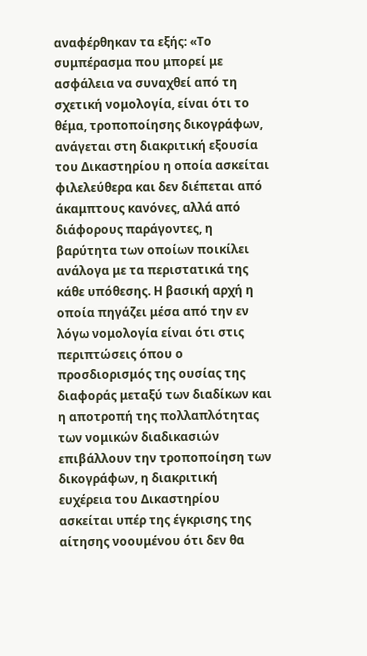αναφέρθηκαν τα εξής: «Το συμπέρασμα που μπορεί με ασφάλεια να συναχθεί από τη σχετική νομολογία, είναι ότι το θέμα, τροποποίησης δικογράφων, ανάγεται στη διακριτική εξουσία του Δικαστηρίου η οποία ασκείται φιλελεύθερα και δεν διέπεται από άκαμπτους κανόνες, αλλά από διάφορους παράγοντες, η βαρύτητα των οποίων ποικίλει ανάλογα με τα περιστατικά της κάθε υπόθεσης. Η βασική αρχή η οποία πηγάζει μέσα από την εν λόγω νομολογία είναι ότι στις περιπτώσεις όπου ο προσδιορισμός της ουσίας της διαφοράς μεταξύ των διαδίκων και η αποτροπή της πολλαπλότητας των νομικών διαδικασιών επιβάλλουν την τροποποίηση των δικογράφων, η διακριτική ευχέρεια του Δικαστηρίου ασκείται υπέρ της έγκρισης της αίτησης νοουμένου ότι δεν θα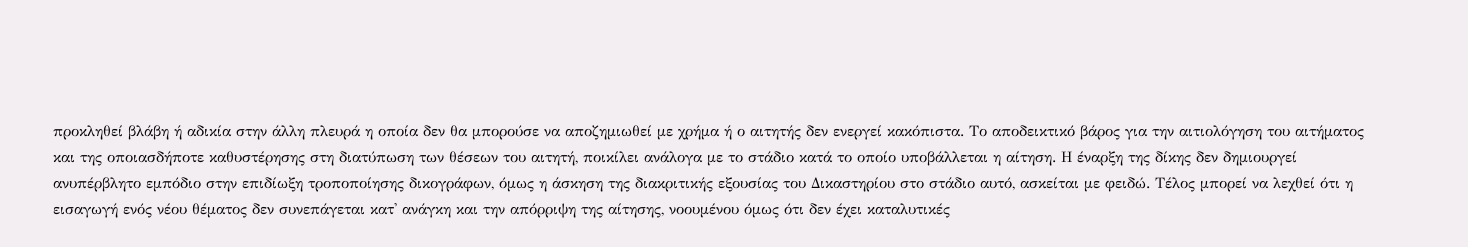προκληθεί βλάβη ή αδικία στην άλλη πλευρά η οποία δεν θα μπορούσε να αποζημιωθεί με χρήμα ή ο αιτητής δεν ενεργεί κακόπιστα. Το αποδεικτικό βάρος για την αιτιολόγηση του αιτήματος και της οποιασδήποτε καθυστέρησης στη διατύπωση των θέσεων του αιτητή, ποικίλει ανάλογα με το στάδιο κατά το οποίο υποβάλλεται η αίτηση. Η έναρξη της δίκης δεν δημιουργεί ανυπέρβλητο εμπόδιο στην επιδίωξη τροποποίησης δικογράφων, όμως η άσκηση της διακριτικής εξουσίας του Δικαστηρίου στο στάδιο αυτό, ασκείται με φειδώ. Τέλος μπορεί να λεχθεί ότι η εισαγωγή ενός νέου θέματος δεν συνεπάγεται κατ' ανάγκη και την απόρριψη της αίτησης, νοουμένου όμως ότι δεν έχει καταλυτικές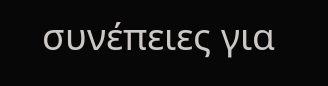συνέπειες για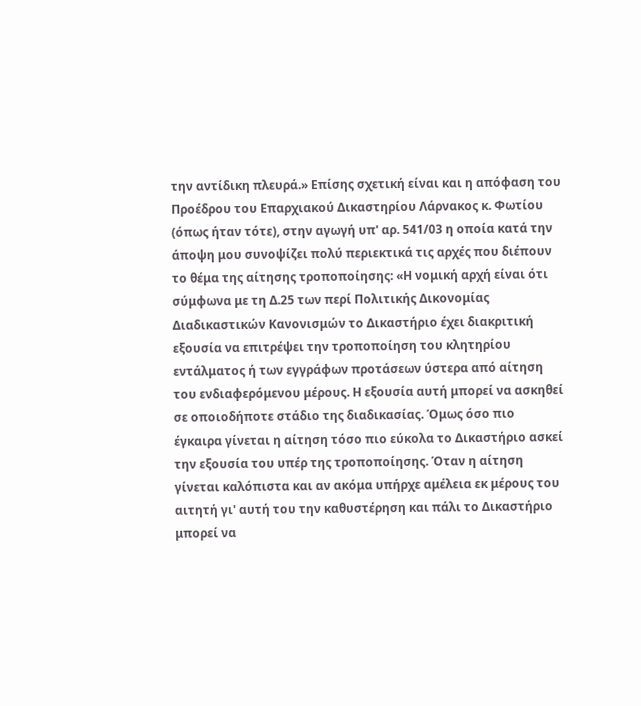την αντίδικη πλευρά.» Επίσης σχετική είναι και η απόφαση του Προέδρου του Επαρχιακού Δικαστηρίου Λάρνακος κ. Φωτίου (όπως ήταν τότε), στην αγωγή υπ' αρ. 541/03 η οποία κατά την άποψη μου συνοψίζει πολύ περιεκτικά τις αρχές που διέπουν το θέμα της αίτησης τροποποίησης: «Η νομική αρχή είναι ότι σύμφωνα με τη Δ.25 των περί Πολιτικής Δικονομίας Διαδικαστικών Κανονισμών το Δικαστήριο έχει διακριτική εξουσία να επιτρέψει την τροποποίηση του κλητηρίου εντάλματος ή των εγγράφων προτάσεων ύστερα από αίτηση του ενδιαφερόμενου μέρους. Η εξουσία αυτή μπορεί να ασκηθεί σε οποιοδήποτε στάδιο της διαδικασίας. Όμως όσο πιο έγκαιρα γίνεται η αίτηση τόσο πιο εύκολα το Δικαστήριο ασκεί την εξουσία του υπέρ της τροποποίησης. Όταν η αίτηση γίνεται καλόπιστα και αν ακόμα υπήρχε αμέλεια εκ μέρους του αιτητή γι' αυτή του την καθυστέρηση και πάλι το Δικαστήριο μπορεί να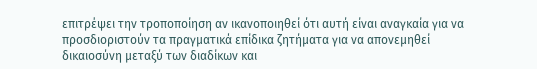επιτρέψει την τροποποίηση αν ικανοποιηθεί ότι αυτή είναι αναγκαία για να προσδιοριστούν τα πραγματικά επίδικα ζητήματα για να απονεμηθεί δικαιοσύνη μεταξύ των διαδίκων και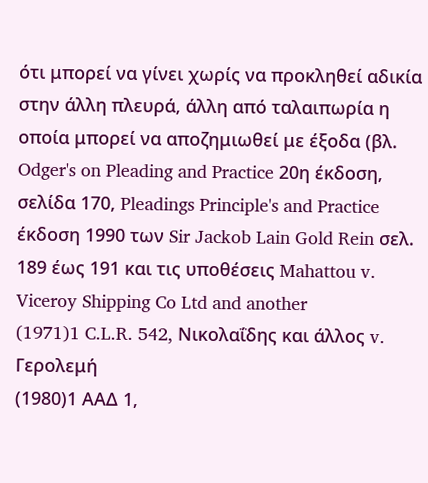ότι μπορεί να γίνει χωρίς να προκληθεί αδικία στην άλλη πλευρά, άλλη από ταλαιπωρία η οποία μπορεί να αποζημιωθεί με έξοδα (βλ. Odger's on Pleading and Practice 20η έκδοση, σελίδα 170, Pleadings Principle's and Practice έκδοση 1990 των Sir Jackob Lain Gold Rein σελ. 189 έως 191 και τις υποθέσεις Mahattou v. Viceroy Shipping Co Ltd and another
(1971)1 C.L.R. 542, Νικολαΐδης και άλλος v. Γερολεμή
(1980)1 ΑΑΔ 1,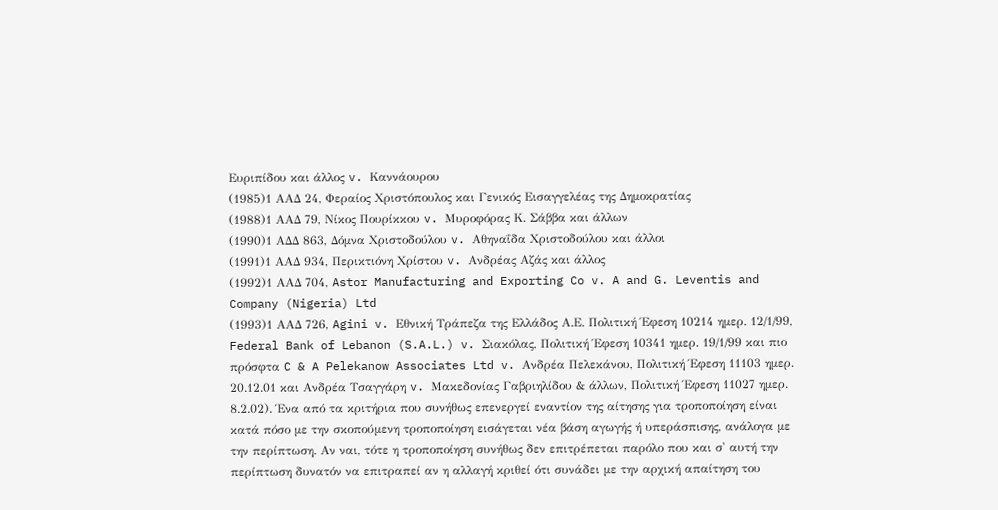Ευριπίδου και άλλος v. Καννάουρου
(1985)1 ΑΑΔ 24, Φεραίος Χριστόπουλος και Γενικός Εισαγγελέας της Δημοκρατίας
(1988)1 ΑΑΔ 79, Νίκος Πουρίκκου v. Μυροφόρας Κ. Σάββα και άλλων
(1990)1 ΑΔΔ 863, Δόμνα Χριστοδούλου v. Αθηναΐδα Χριστοδούλου και άλλοι
(1991)1 ΑΑΔ 934, Περικτιόνη Χρίστου v. Ανδρέας Αζάς και άλλος
(1992)1 ΑΑΔ 704, Astor Manufacturing and Exporting Co v. A and G. Leventis and Company (Nigeria) Ltd
(1993)1 ΑΑΔ 726, Agini v. Εθνική Τράπεζα της Ελλάδος Α.Ε. Πολιτική Έφεση 10214 ημερ. 12/1/99, Federal Bank of Lebanon (S.A.L.) v. Σιακόλας, Πολιτική Έφεση 10341 ημερ. 19/1/99 και πιο πρόσφτα C & A Pelekanow Associates Ltd v. Ανδρέα Πελεκάνου, Πολιτική Έφεση 11103 ημερ. 20.12.01 και Ανδρέα Τσαγγάρη v. Μακεδονίας Γαβριηλίδου & άλλων, Πολιτική Έφεση 11027 ημερ. 8.2.02). Ένα από τα κριτήρια που συνήθως επενεργεί εναντίον της αίτησης για τροποποίηση είναι κατά πόσο με την σκοπούμενη τροποποίηση εισάγεται νέα βάση αγωγής ή υπεράσπισης, ανάλογα με την περίπτωση. Αν ναι, τότε η τροποποίηση συνήθως δεν επιτρέπεται παρόλο που και σ' αυτή την περίπτωση δυνατόν να επιτραπεί αν η αλλαγή κριθεί ότι συνάδει με την αρχική απαίτηση του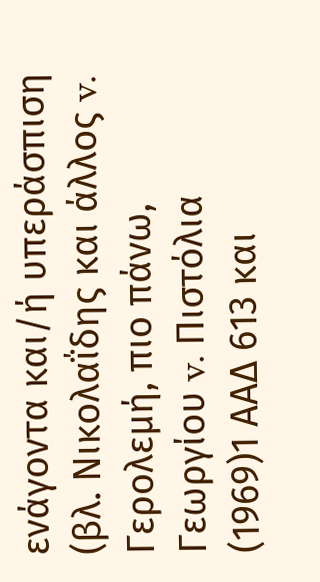ενάγοντα και/ή υπεράσπιση (βλ. Νικολαΐδης και άλλος v. Γερολεμή, πιο πάνω, Γεωργίου v. Πιστόλια
(1969)1 ΑΑΔ 613 και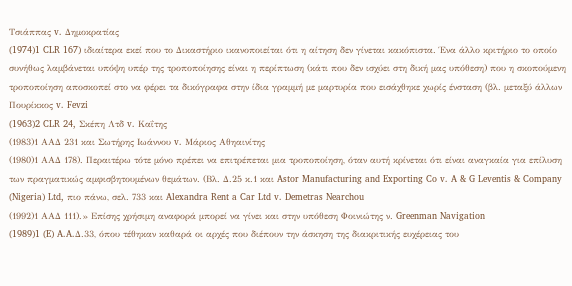Τσιάππας v. Δημοκρατίας
(1974)1 CLR 167) ιδιαίτερα εκεί που το Δικαστήριο ικανοποιείται ότι η αίτηση δεν γίνεται κακόπιστα. Ένα άλλο κριτήριο το οποίο συνήθως λαμβάνεται υπόψη υπέρ της τροποποίησης είναι η περίπτωση (κάτι που δεν ισχύει στη δική μας υπόθεση) που η σκοπούμενη τροποποίηση αποσκοπεί στο να φέρει τα δικόγραφα στην ίδια γραμμή με μαρτυρία που εισάχθηκε χωρίς ένσταση (βλ. μεταξύ άλλων Πουρίκκος v. Fevzi
(1963)2 CLR 24, Σκέπη Λτδ v. Καΐτης
(1983)1 ΑΑΔ 231 και Σωτήρης Ιωάννου v. Μάριος Αθηαινίτης
(1980)1 ΑΑΔ 178). Περαιτέρω τότε μόνο πρέπει να επιτρέπεται μια τροποποίηση, όταν αυτή κρίνεται ότι είναι αναγκαία για επίλυση των πραγματικώς αμφισβητουμένων θεμάτων. (Βλ. Δ.25 κ.1 και Astor Manufacturing and Exporting Co v. A & G Leventis & Company (Nigeria) Ltd, πιο πάνω, σελ. 733 και Alexandra Rent a Car Ltd v. Demetras Nearchou
(1992)1 ΑΑΔ 111).» Επίσης χρήσιμη αναφορά μπορεί να γίνει και στην υπόθεση Φοινιώτης ν. Greenman Navigation
(1989)1 (E) A.A.Δ.33, όπου τέθηκαν καθαρά οι αρχές που διέπουν την άσκηση της διακριτικής ευχέρειας του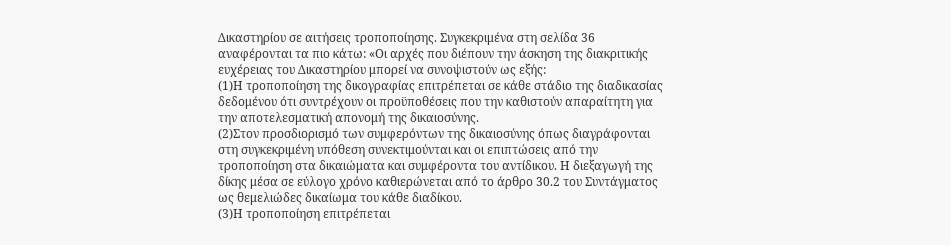Δικαστηρίου σε αιτήσεις τροποποίησης. Συγκεκριμένα στη σελίδα 36 αναφέρονται τα πιο κάτω: «Οι αρχές που διέπουν την άσκηση της διακριτικής ευχέρειας του Δικαστηρίου μπορεί να συνοψιστούν ως εξής:
(1)Η τροποποίηση της δικογραφίας επιτρέπεται σε κάθε στάδιο της διαδικασίας δεδομένου ότι συντρέχουν οι προϋποθέσεις που την καθιστούν απαραίτητη για την αποτελεσματική απονομή της δικαιοσύνης.
(2)Στον προσδιορισμό των συμφερόντων της δικαιοσύνης όπως διαγράφονται στη συγκεκριμένη υπόθεση συνεκτιμούνται και οι επιπτώσεις από την τροποποίηση στα δικαιώματα και συμφέροντα του αντίδικου. Η διεξαγωγή της δίκης μέσα σε εύλογο χρόνο καθιερώνεται από το άρθρο 30.2 του Συντάγματος ως θεμελιώδες δικαίωμα του κάθε διαδίκου.
(3)Η τροποποίηση επιτρέπεται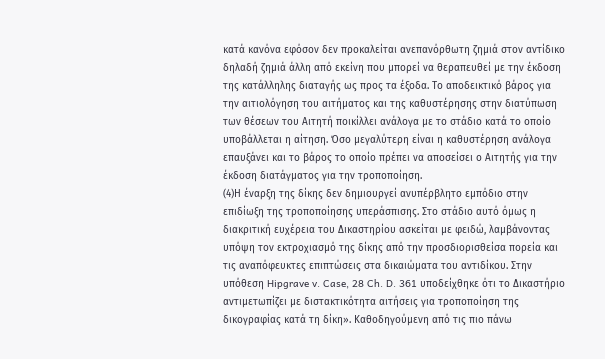κατά κανόνα εφόσον δεν προκαλείται ανεπανόρθωτη ζημιά στον αντίδικο δηλαδή ζημιά άλλη από εκείνη που μπορεί να θεραπευθεί με την έκδοση της κατάλληλης διαταγής ως προς τα έξοδα. Το αποδεικτικό βάρος για την αιτιολόγηση του αιτήματος και της καθυστέρησης στην διατύπωση των θέσεων του Αιτητή ποικίλλει ανάλογα με το στάδιο κατά το οποίο υποβάλλεται η αίτηση. Όσο μεγαλύτερη είναι η καθυστέρηση ανάλογα επαυξάνει και το βάρος το οποίο πρέπει να αποσείσει ο Αιτητής για την έκδοση διατάγματος για την τροποποίηση.
(4)Η έναρξη της δίκης δεν δημιουργεί ανυπέρβλητο εμπόδιο στην επιδίωξη της τροποποίησης υπεράσπισης. Στο στάδιο αυτό όμως η διακριτική ευχέρεια του Δικαστηρίου ασκείται με φειδώ, λαμβάνοντας υπόψη τον εκτροχιασμό της δίκης από την προσδιορισθείσα πορεία και τις αναπόφευκτες επιπτώσεις στα δικαιώματα του αντιδίκου. Στην υπόθεση Hipgrave v. Case, 28 Ch. D. 361 υποδείχθηκε ότι το Δικαστήριο αντιμετωπίζει με διστακτικότητα αιτήσεις για τροποποίηση της δικογραφίας κατά τη δίκη». Καθοδηγούμενη από τις πιο πάνω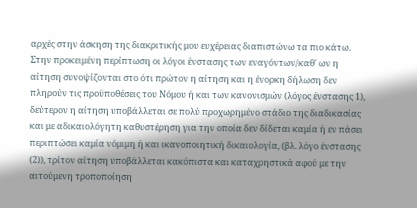αρχές στην άσκηση της διακριτικής μου ευχέρειας διαπιστώνω τα πιο κάτω. Στην προκειμένη περίπτωση οι λόγοι ένστασης των εναγόντων/καθ' ων η αίτηση συνοψίζονται στο ότι πρώτον η αίτηση και η ένορκη δήλωση δεν πληρούν τις προϋποθέσεις του Νόμου ή και των κανονισμών (λόγος ένστασης 1), δεύτερον η αίτηση υποβάλλεται σε πολύ προχωρημένο στάδιο της διαδικασίας και με αδικαιολόγητη καθυστέρηση για την οποία δεν δίδεται καμία ή εν πάσει περιπτώσει καμία νόμιμη ή και ικανοποιητική δικαιολογία, (βλ. λόγο ένστασης
(2)), τρίτον αίτηση υποβάλλεται κακόπιστα και καταχρηστικά αφού με την αιτούμενη τροποποίηση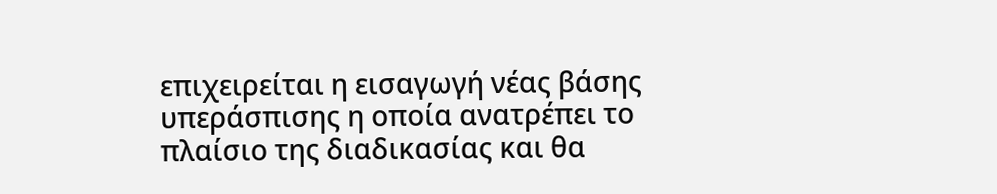επιχειρείται η εισαγωγή νέας βάσης υπεράσπισης η οποία ανατρέπει το πλαίσιο της διαδικασίας και θα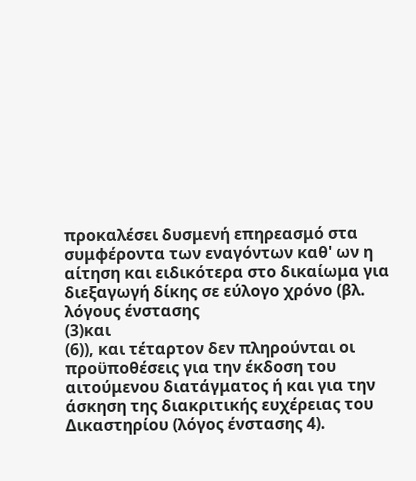προκαλέσει δυσμενή επηρεασμό στα συμφέροντα των εναγόντων καθ' ων η αίτηση και ειδικότερα στο δικαίωμα για διεξαγωγή δίκης σε εύλογο χρόνο (βλ. λόγους ένστασης
(3)και
(6)), και τέταρτον δεν πληρούνται οι προϋποθέσεις για την έκδοση του αιτούμενου διατάγματος ή και για την άσκηση της διακριτικής ευχέρειας του Δικαστηρίου (λόγος ένστασης 4).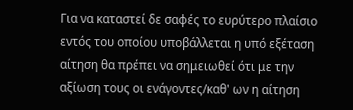Για να καταστεί δε σαφές το ευρύτερο πλαίσιο εντός του οποίου υποβάλλεται η υπό εξέταση αίτηση θα πρέπει να σημειωθεί ότι με την αξίωση τους οι ενάγοντες/καθ' ων η αίτηση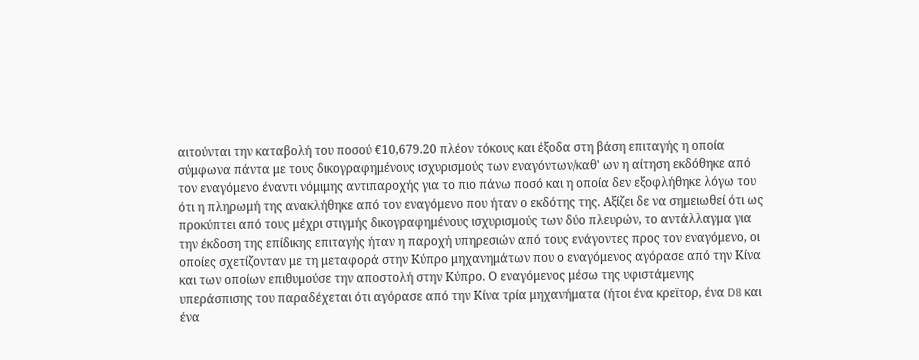αιτούνται την καταβολή του ποσού €10,679.20 πλέον τόκους και έξοδα στη βάση επιταγής η οποία σύμφωνα πάντα με τους δικογραφημένους ισχυρισμούς των εναγόντων/καθ' ων η αίτηση εκδόθηκε από τον εναγόμενο έναντι νόμιμης αντιπαροχής για το πιο πάνω ποσό και η οποία δεν εξοφλήθηκε λόγω του ότι η πληρωμή της ανακλήθηκε από τον εναγόμενο που ήταν ο εκδότης της. Αξίζει δε να σημειωθεί ότι ως προκύπτει από τους μέχρι στιγμής δικογραφημένους ισχυρισμούς των δύο πλευρών, το αντάλλαγμα για την έκδοση της επίδικης επιταγής ήταν η παροχή υπηρεσιών από τους ενάγοντες προς τον εναγόμενο, οι οποίες σχετίζονταν με τη μεταφορά στην Κύπρο μηχανημάτων που ο εναγόμενος αγόρασε από την Κίνα και των οποίων επιθυμούσε την αποστολή στην Κύπρο. Ο εναγόμενος μέσω της υφιστάμενης υπεράσπισης του παραδέχεται ότι αγόρασε από την Κίνα τρία μηχανήματα (ήτοι ένα κρεϊτορ, ένα D8 και ένα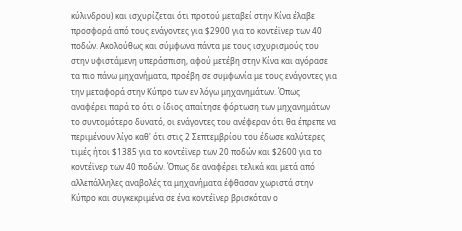κύλινδρου) και ισχυρίζεται ότι προτού μεταβεί στην Κίνα έλαβε προσφορά από τους ενάγοντες για $2900 για το κοντέϊνερ των 40 ποδών. Ακολούθως και σύμφωνα πάντα με τους ισχυρισμούς του στην υφιστάμενη υπεράσπιση, αφού μετέβη στην Κίνα και αγόρασε τα πιο πάνω μηχανήματα, προέβη σε συμφωνία με τους ενάγοντες για την μεταφορά στην Κύπρο των εν λόγω μηχανημάτων. Όπως αναφέρει παρά το ότι ο ίδιος απαίτησε φόρτωση των μηχανημάτων το συντομότερο δυνατό, οι ενάγοντες του ανέφεραν ότι θα έπρεπε να περιμένουν λίγο καθ' ότι στις 2 Σεπτεμβρίου του έδωσε καλύτερες τιμές ήτοι $1385 για το κοντέϊνερ των 20 ποδών και $2600 για το κοντέϊνερ των 40 ποδών. Όπως δε αναφέρει τελικά και μετά από αλλεπάλληλες αναβολές τα μηχανήματα έφθασαν χωριστά στην Κύπρο και συγκεκριμένα σε ένα κοντέϊνερ βρισκόταν ο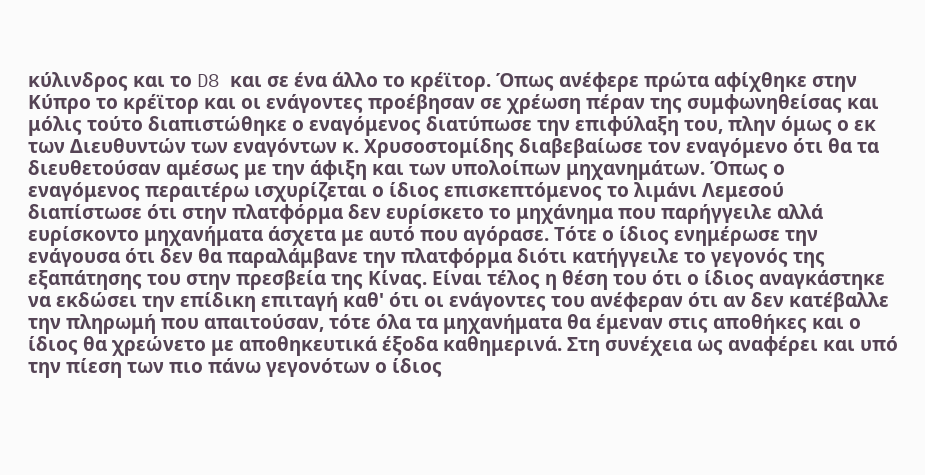κύλινδρος και το D8 και σε ένα άλλο το κρέϊτορ. Όπως ανέφερε πρώτα αφίχθηκε στην Κύπρο το κρέϊτορ και οι ενάγοντες προέβησαν σε χρέωση πέραν της συμφωνηθείσας και μόλις τούτο διαπιστώθηκε ο εναγόμενος διατύπωσε την επιφύλαξη του, πλην όμως ο εκ των Διευθυντών των εναγόντων κ. Χρυσοστομίδης διαβεβαίωσε τον εναγόμενο ότι θα τα διευθετούσαν αμέσως με την άφιξη και των υπολοίπων μηχανημάτων. Όπως ο εναγόμενος περαιτέρω ισχυρίζεται ο ίδιος επισκεπτόμενος το λιμάνι Λεμεσού διαπίστωσε ότι στην πλατφόρμα δεν ευρίσκετο το μηχάνημα που παρήγγειλε αλλά ευρίσκοντο μηχανήματα άσχετα με αυτό που αγόρασε. Τότε ο ίδιος ενημέρωσε την ενάγουσα ότι δεν θα παραλάμβανε την πλατφόρμα διότι κατήγγειλε το γεγονός της εξαπάτησης του στην πρεσβεία της Κίνας. Είναι τέλος η θέση του ότι ο ίδιος αναγκάστηκε να εκδώσει την επίδικη επιταγή καθ' ότι οι ενάγοντες του ανέφεραν ότι αν δεν κατέβαλλε την πληρωμή που απαιτούσαν, τότε όλα τα μηχανήματα θα έμεναν στις αποθήκες και ο ίδιος θα χρεώνετο με αποθηκευτικά έξοδα καθημερινά. Στη συνέχεια ως αναφέρει και υπό την πίεση των πιο πάνω γεγονότων ο ίδιος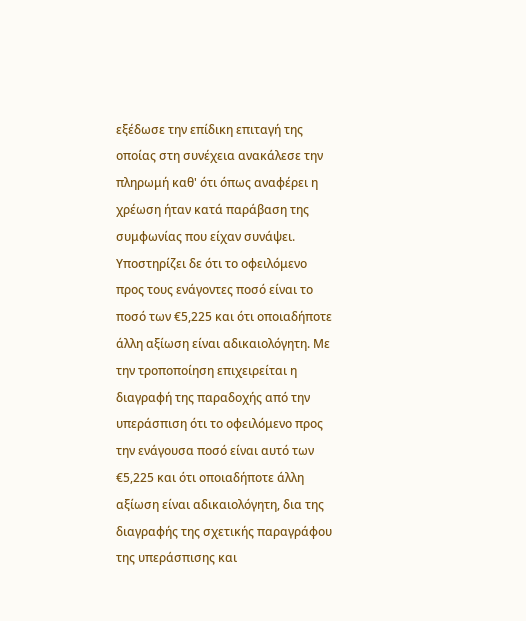εξέδωσε την επίδικη επιταγή της οποίας στη συνέχεια ανακάλεσε την πληρωμή καθ' ότι όπως αναφέρει η χρέωση ήταν κατά παράβαση της συμφωνίας που είχαν συνάψει. Υποστηρίζει δε ότι το οφειλόμενο προς τους ενάγοντες ποσό είναι το ποσό των €5,225 και ότι οποιαδήποτε άλλη αξίωση είναι αδικαιολόγητη. Με την τροποποίηση επιχειρείται η διαγραφή της παραδοχής από την υπεράσπιση ότι το οφειλόμενο προς την ενάγουσα ποσό είναι αυτό των €5,225 και ότι οποιαδήποτε άλλη αξίωση είναι αδικαιολόγητη, δια της διαγραφής της σχετικής παραγράφου της υπεράσπισης και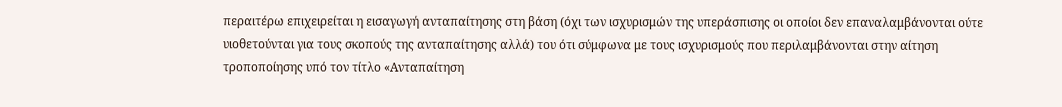περαιτέρω επιχειρείται η εισαγωγή ανταπαίτησης στη βάση (όχι των ισχυρισμών της υπεράσπισης οι οποίοι δεν επαναλαμβάνονται ούτε υιοθετούνται για τους σκοπούς της ανταπαίτησης αλλά) του ότι σύμφωνα με τους ισχυρισμούς που περιλαμβάνονται στην αίτηση τροποποίησης υπό τον τίτλο «Ανταπαίτηση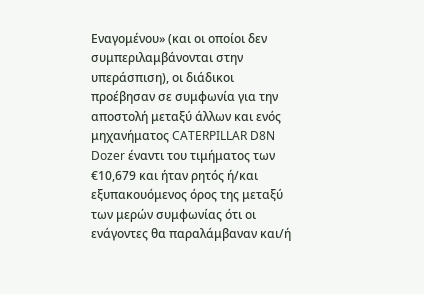Εναγομένου» (και οι οποίοι δεν συμπεριλαμβάνονται στην υπεράσπιση), οι διάδικοι προέβησαν σε συμφωνία για την αποστολή μεταξύ άλλων και ενός μηχανήματος CATERPILLAR D8N Dozer έναντι του τιμήματος των €10,679 και ήταν ρητός ή/και εξυπακουόμενος όρος της μεταξύ των μερών συμφωνίας ότι οι ενάγοντες θα παραλάμβαναν και/ή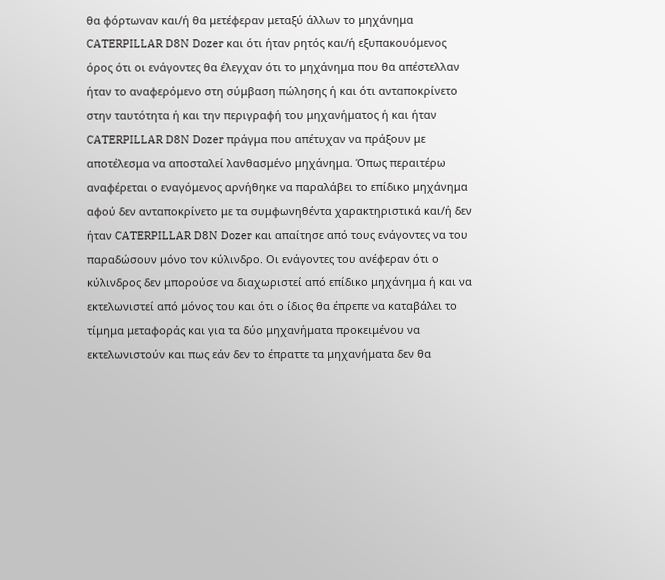θα φόρτωναν και/ή θα μετέφεραν μεταξύ άλλων το μηχάνημα CATERPILLAR D8N Dozer και ότι ήταν ρητός και/ή εξυπακουόμενος όρος ότι οι ενάγοντες θα έλεγχαν ότι το μηχάνημα που θα απέστελλαν ήταν το αναφερόμενο στη σύμβαση πώλησης ή και ότι ανταποκρίνετο στην ταυτότητα ή και την περιγραφή του μηχανήματος ή και ήταν CATERPILLAR D8N Dozer πράγμα που απέτυχαν να πράξουν με αποτέλεσμα να αποσταλεί λανθασμένο μηχάνημα. Όπως περαιτέρω αναφέρεται ο εναγόμενος αρνήθηκε να παραλάβει το επίδικο μηχάνημα αφού δεν ανταποκρίνετο με τα συμφωνηθέντα χαρακτηριστικά και/ή δεν ήταν CATERPILLAR D8N Dozer και απαίτησε από τους ενάγοντες να του παραδώσουν μόνο τον κύλινδρο. Οι ενάγοντες του ανέφεραν ότι ο κύλινδρος δεν μπορούσε να διαχωριστεί από επίδικο μηχάνημα ή και να εκτελωνιστεί από μόνος του και ότι ο ίδιος θα έπρεπε να καταβάλει το τίμημα μεταφοράς και για τα δύο μηχανήματα προκειμένου να εκτελωνιστούν και πως εάν δεν το έπραττε τα μηχανήματα δεν θα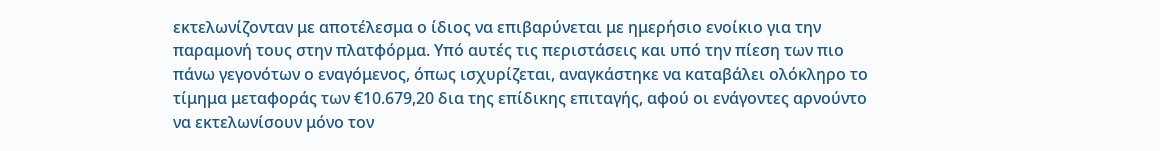εκτελωνίζονταν με αποτέλεσμα ο ίδιος να επιβαρύνεται με ημερήσιο ενοίκιο για την παραμονή τους στην πλατφόρμα. Υπό αυτές τις περιστάσεις και υπό την πίεση των πιο πάνω γεγονότων ο εναγόμενος, όπως ισχυρίζεται, αναγκάστηκε να καταβάλει ολόκληρο το τίμημα μεταφοράς των €10.679,20 δια της επίδικης επιταγής, αφού οι ενάγοντες αρνούντο να εκτελωνίσουν μόνο τον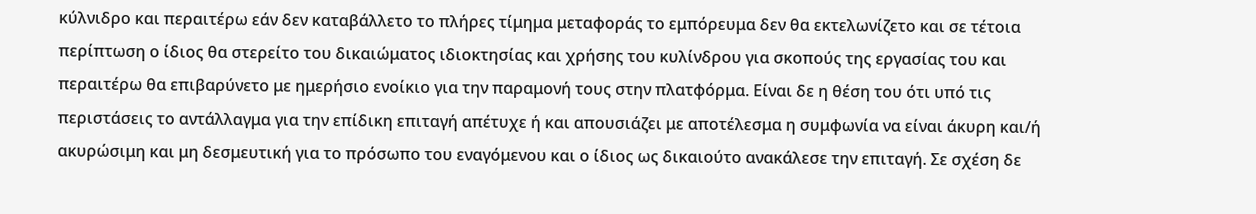κύλνιδρο και περαιτέρω εάν δεν καταβάλλετο το πλήρες τίμημα μεταφοράς το εμπόρευμα δεν θα εκτελωνίζετο και σε τέτοια περίπτωση ο ίδιος θα στερείτο του δικαιώματος ιδιοκτησίας και χρήσης του κυλίνδρου για σκοπούς της εργασίας του και περαιτέρω θα επιβαρύνετο με ημερήσιο ενοίκιο για την παραμονή τους στην πλατφόρμα. Είναι δε η θέση του ότι υπό τις περιστάσεις το αντάλλαγμα για την επίδικη επιταγή απέτυχε ή και απουσιάζει με αποτέλεσμα η συμφωνία να είναι άκυρη και/ή ακυρώσιμη και μη δεσμευτική για το πρόσωπο του εναγόμενου και ο ίδιος ως δικαιούτο ανακάλεσε την επιταγή. Σε σχέση δε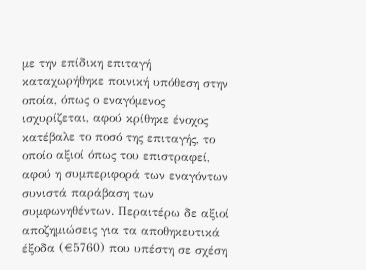με την επίδικη επιταγή καταχωρήθηκε ποινική υπόθεση στην οποία, όπως ο εναγόμενος ισχυρίζεται, αφού κρίθηκε ένοχος κατέβαλε το ποσό της επιταγής, το οποίο αξιοί όπως του επιστραφεί, αφού η συμπεριφορά των εναγόντων συνιστά παράβαση των συμφωνηθέντων. Περαιτέρω δε αξιοί αποζημιώσεις για τα αποθηκευτικά έξοδα (€5760) που υπέστη σε σχέση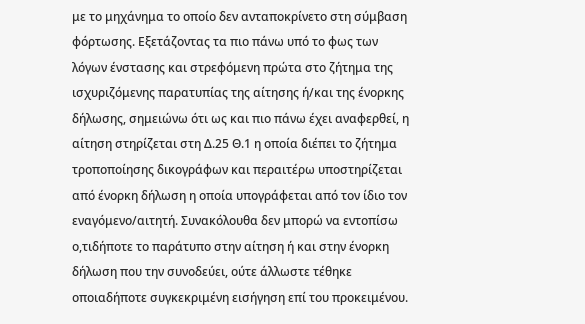με το μηχάνημα το οποίο δεν ανταποκρίνετο στη σύμβαση φόρτωσης. Εξετάζοντας τα πιο πάνω υπό το φως των λόγων ένστασης και στρεφόμενη πρώτα στο ζήτημα της ισχυριζόμενης παρατυπίας της αίτησης ή/και της ένορκης δήλωσης, σημειώνω ότι ως και πιο πάνω έχει αναφερθεί, η αίτηση στηρίζεται στη Δ.25 Θ.1 η οποία διέπει το ζήτημα τροποποίησης δικογράφων και περαιτέρω υποστηρίζεται από ένορκη δήλωση η οποία υπογράφεται από τον ίδιο τον εναγόμενο/αιτητή. Συνακόλουθα δεν μπορώ να εντοπίσω ο,τιδήποτε το παράτυπο στην αίτηση ή και στην ένορκη δήλωση που την συνοδεύει, ούτε άλλωστε τέθηκε οποιαδήποτε συγκεκριμένη εισήγηση επί του προκειμένου.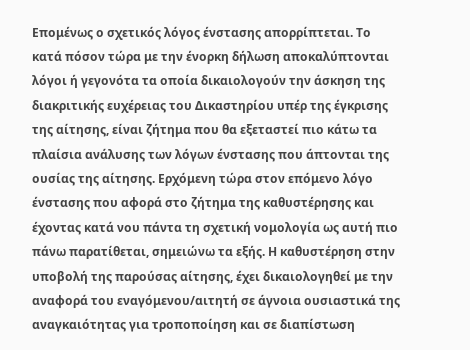Επομένως ο σχετικός λόγος ένστασης απορρίπτεται. Το κατά πόσον τώρα με την ένορκη δήλωση αποκαλύπτονται λόγοι ή γεγονότα τα οποία δικαιολογούν την άσκηση της διακριτικής ευχέρειας του Δικαστηρίου υπέρ της έγκρισης της αίτησης, είναι ζήτημα που θα εξεταστεί πιο κάτω τα πλαίσια ανάλυσης των λόγων ένστασης που άπτονται της ουσίας της αίτησης. Ερχόμενη τώρα στον επόμενο λόγο ένστασης που αφορά στο ζήτημα της καθυστέρησης και έχοντας κατά νου πάντα τη σχετική νομολογία ως αυτή πιο πάνω παρατίθεται, σημειώνω τα εξής. Η καθυστέρηση στην υποβολή της παρούσας αίτησης, έχει δικαιολογηθεί με την αναφορά του εναγόμενου/αιτητή σε άγνοια ουσιαστικά της αναγκαιότητας για τροποποίηση και σε διαπίστωση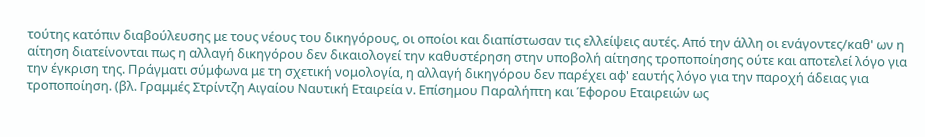τούτης κατόπιν διαβούλευσης με τους νέους του δικηγόρους, οι οποίοι και διαπίστωσαν τις ελλείψεις αυτές. Από την άλλη οι ενάγοντες/καθ' ων η αίτηση διατείνονται πως η αλλαγή δικηγόρου δεν δικαιολογεί την καθυστέρηση στην υποβολή αίτησης τροποποίησης ούτε και αποτελεί λόγο για την έγκριση της. Πράγματι σύμφωνα με τη σχετική νομολογία, η αλλαγή δικηγόρου δεν παρέχει αφ' εαυτής λόγο για την παροχή άδειας για τροποποίηση. (βλ. Γραμμές Στρίντζη Αιγαίου Ναυτική Εταιρεία ν. Επίσημου Παραλήπτη και Έφορου Εταιρειών ως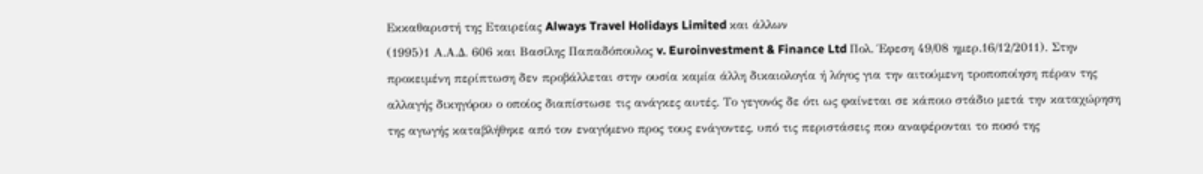Εκκαθαριστή της Εταιρείας Always Travel Holidays Limited και άλλων
(1995)1 Α.Α.Δ. 606 και Βασίλης Παπαδόπουλος v. Euroinvestment & Finance Ltd Πολ. Έφεση 49/08 ημερ.16/12/2011). Στην προκειμένη περίπτωση δεν προβάλλεται στην ουσία καμία άλλη δικαιολογία ή λόγος για την αιτούμενη τροποποίηση πέραν της αλλαγής δικηγόρου ο οποίος διαπίστωσε τις ανάγκες αυτές. Το γεγονός δε ότι ως φαίνεται σε κάποιο στάδιο μετά την καταχώρηση της αγωγής καταβλήθηκε από τον εναγόμενο προς τους ενάγοντες, υπό τις περιστάσεις που αναφέρονται το ποσό της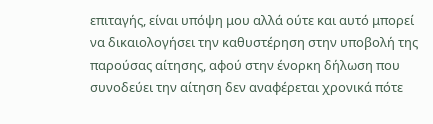επιταγής, είναι υπόψη μου αλλά ούτε και αυτό μπορεί να δικαιολογήσει την καθυστέρηση στην υποβολή της παρούσας αίτησης, αφού στην ένορκη δήλωση που συνοδεύει την αίτηση δεν αναφέρεται χρονικά πότε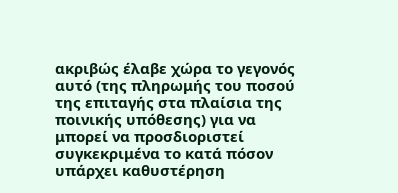ακριβώς έλαβε χώρα το γεγονός αυτό (της πληρωμής του ποσού της επιταγής στα πλαίσια της ποινικής υπόθεσης) για να μπορεί να προσδιοριστεί συγκεκριμένα το κατά πόσον υπάρχει καθυστέρηση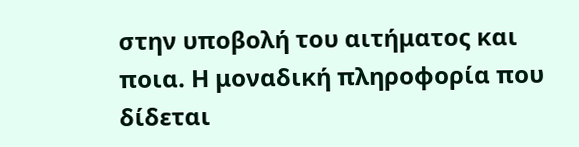στην υποβολή του αιτήματος και ποια. Η μοναδική πληροφορία που δίδεται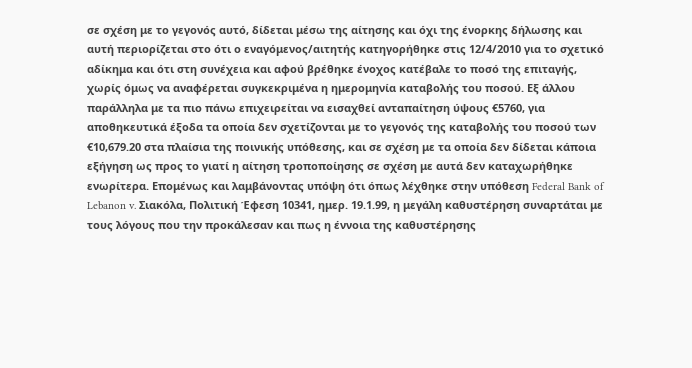σε σχέση με το γεγονός αυτό, δίδεται μέσω της αίτησης και όχι της ένορκης δήλωσης και αυτή περιορίζεται στο ότι ο εναγόμενος/αιτητής κατηγορήθηκε στις 12/4/2010 για το σχετικό αδίκημα και ότι στη συνέχεια και αφού βρέθηκε ένοχος κατέβαλε το ποσό της επιταγής, χωρίς όμως να αναφέρεται συγκεκριμένα η ημερομηνία καταβολής του ποσού. Εξ άλλου παράλληλα με τα πιο πάνω επιχειρείται να εισαχθεί ανταπαίτηση ύψους €5760, για αποθηκευτικά έξοδα τα οποία δεν σχετίζονται με το γεγονός της καταβολής του ποσού των €10,679.20 στα πλαίσια της ποινικής υπόθεσης, και σε σχέση με τα οποία δεν δίδεται κάποια εξήγηση ως προς το γιατί η αίτηση τροποποίησης σε σχέση με αυτά δεν καταχωρήθηκε ενωρίτερα. Επομένως και λαμβάνοντας υπόψη ότι όπως λέχθηκε στην υπόθεση Federal Bank of Lebanon v. Σιακόλα, Πολιτική Έφεση 10341, ημερ. 19.1.99, η μεγάλη καθυστέρηση συναρτάται με τους λόγους που την προκάλεσαν και πως η έννοια της καθυστέρησης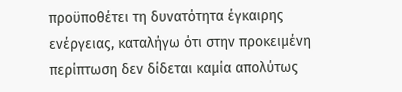προϋποθέτει τη δυνατότητα έγκαιρης ενέργειας, καταλήγω ότι στην προκειμένη περίπτωση δεν δίδεται καμία απολύτως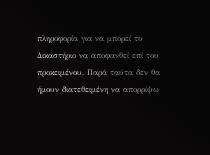πληροφορία για να μπορεί το Δικαστήριο να αποφανθεί επί του προκειμένου. Παρά ταύτα δεν θα ήμουν διατεθειμένη να απορρίψω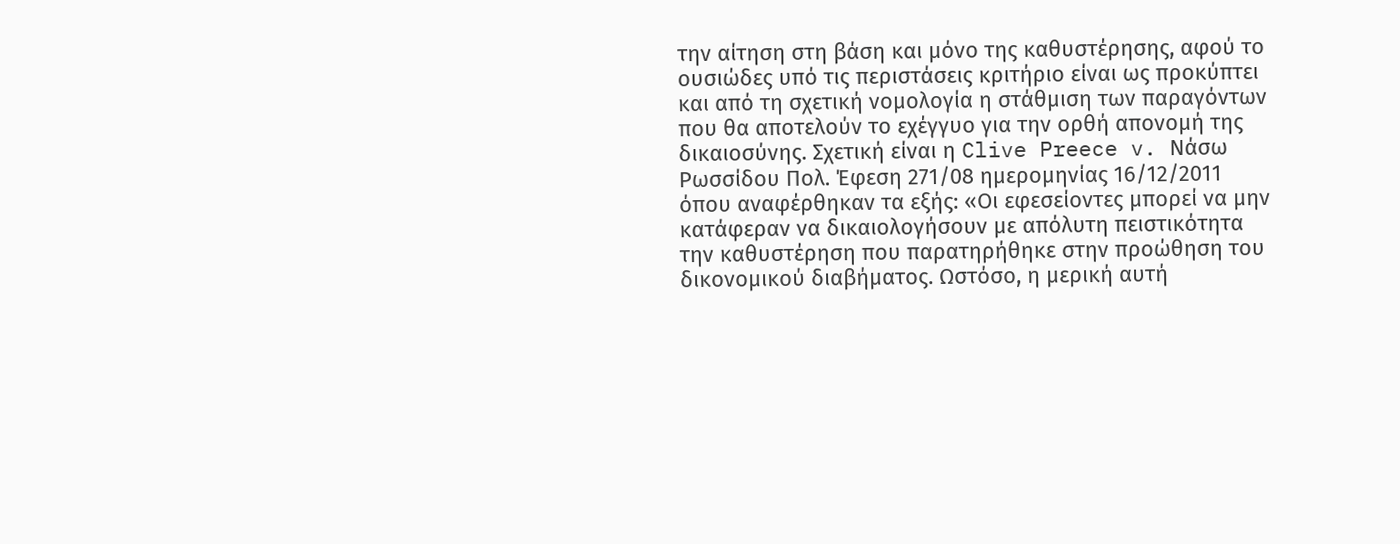την αίτηση στη βάση και μόνο της καθυστέρησης, αφού το ουσιώδες υπό τις περιστάσεις κριτήριο είναι ως προκύπτει και από τη σχετική νομολογία η στάθμιση των παραγόντων που θα αποτελούν το εχέγγυο για την ορθή απονομή της δικαιοσύνης. Σχετική είναι η Clive Preece v. Νάσω Ρωσσίδου Πολ. Έφεση 271/08 ημερομηνίας 16/12/2011 όπου αναφέρθηκαν τα εξής: «Οι εφεσείοντες μπορεί να μην κατάφεραν να δικαιολογήσουν με απόλυτη πειστικότητα την καθυστέρηση που παρατηρήθηκε στην προώθηση του δικονομικού διαβήματος. Ωστόσο, η μερική αυτή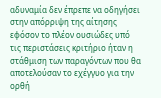αδυναμία δεν έπρεπε να οδηγήσει στην απόρριψη της αίτησης εφόσον το πλέον ουσιώδες υπό τις περιστάσεις κριτήριο ήταν η στάθμιση των παραγόντων που θα αποτελούσαν το εχέγγυο για την ορθή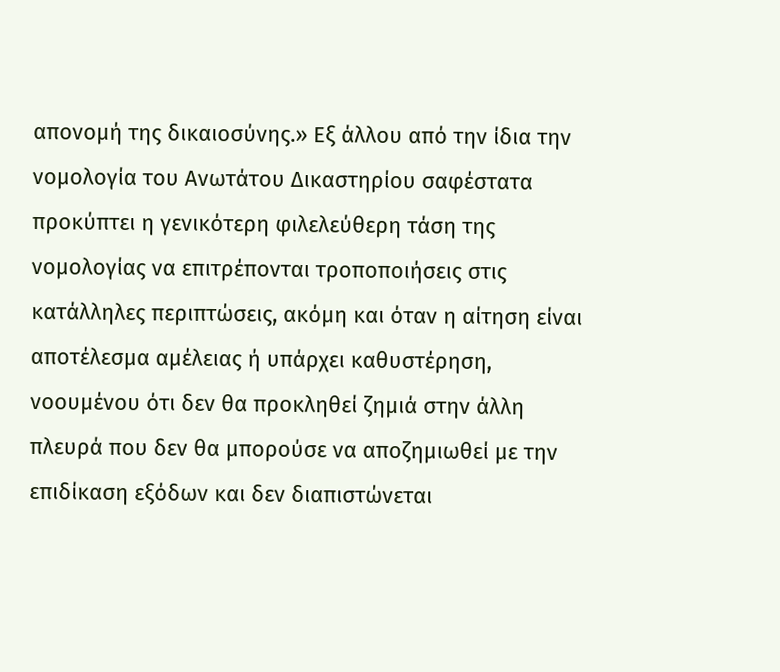απονομή της δικαιοσύνης.» Εξ άλλου από την ίδια την νομολογία του Ανωτάτου Δικαστηρίου σαφέστατα προκύπτει η γενικότερη φιλελεύθερη τάση της νομολογίας να επιτρέπονται τροποποιήσεις στις κατάλληλες περιπτώσεις, ακόμη και όταν η αίτηση είναι αποτέλεσμα αμέλειας ή υπάρχει καθυστέρηση, νοουμένου ότι δεν θα προκληθεί ζημιά στην άλλη πλευρά που δεν θα μπορούσε να αποζημιωθεί με την επιδίκαση εξόδων και δεν διαπιστώνεται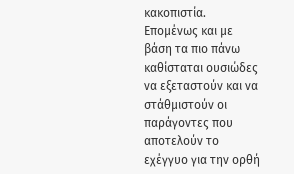κακοπιστία. Επομένως και με βάση τα πιο πάνω καθίσταται ουσιώδες να εξεταστούν και να στάθμιστούν οι παράγοντες που αποτελούν το εχέγγυο για την ορθή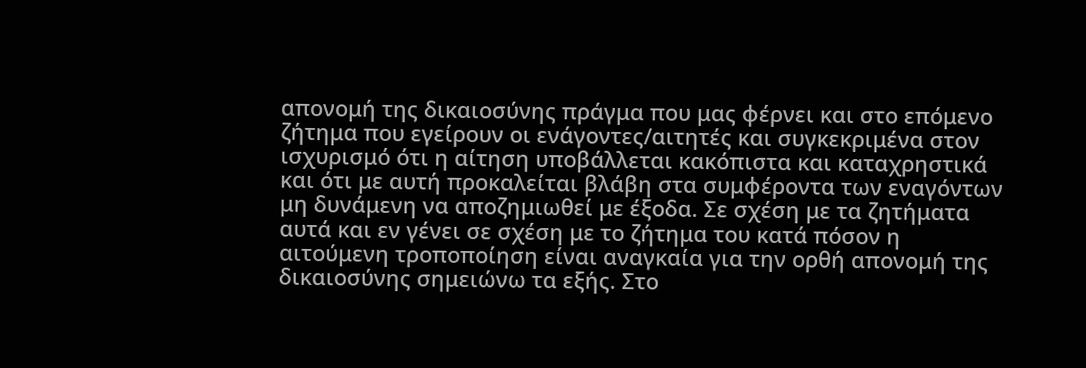απονομή της δικαιοσύνης πράγμα που μας φέρνει και στο επόμενο ζήτημα που εγείρουν οι ενάγοντες/αιτητές και συγκεκριμένα στον ισχυρισμό ότι η αίτηση υποβάλλεται κακόπιστα και καταχρηστικά και ότι με αυτή προκαλείται βλάβη στα συμφέροντα των εναγόντων μη δυνάμενη να αποζημιωθεί με έξοδα. Σε σχέση με τα ζητήματα αυτά και εν γένει σε σχέση με το ζήτημα του κατά πόσον η αιτούμενη τροποποίηση είναι αναγκαία για την ορθή απονομή της δικαιοσύνης σημειώνω τα εξής. Στο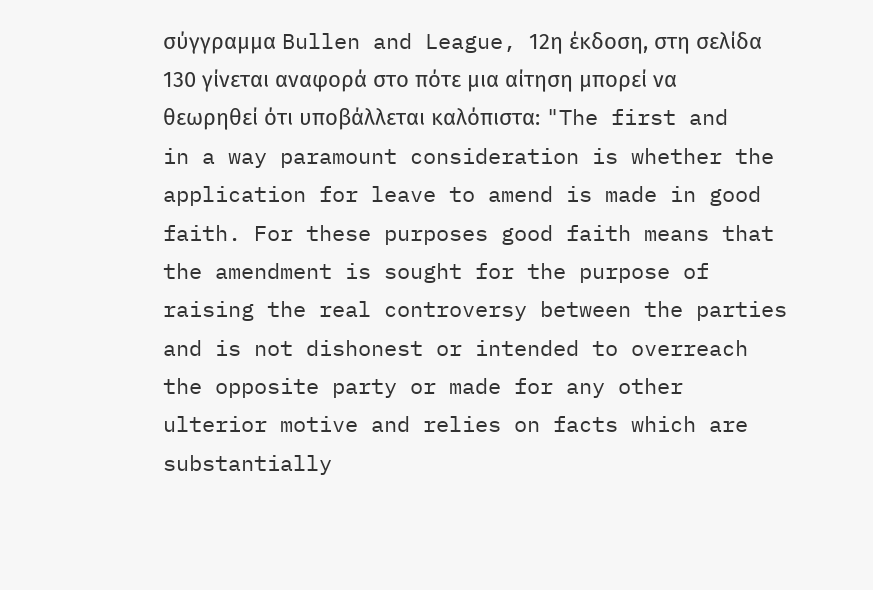σύγγραμμα Bullen and League, 12η έκδοση, στη σελίδα 130 γίνεται αναφορά στο πότε μια αίτηση μπορεί να θεωρηθεί ότι υποβάλλεται καλόπιστα: "The first and in a way paramount consideration is whether the application for leave to amend is made in good faith. For these purposes good faith means that the amendment is sought for the purpose of raising the real controversy between the parties and is not dishonest or intended to overreach the opposite party or made for any other ulterior motive and relies on facts which are substantially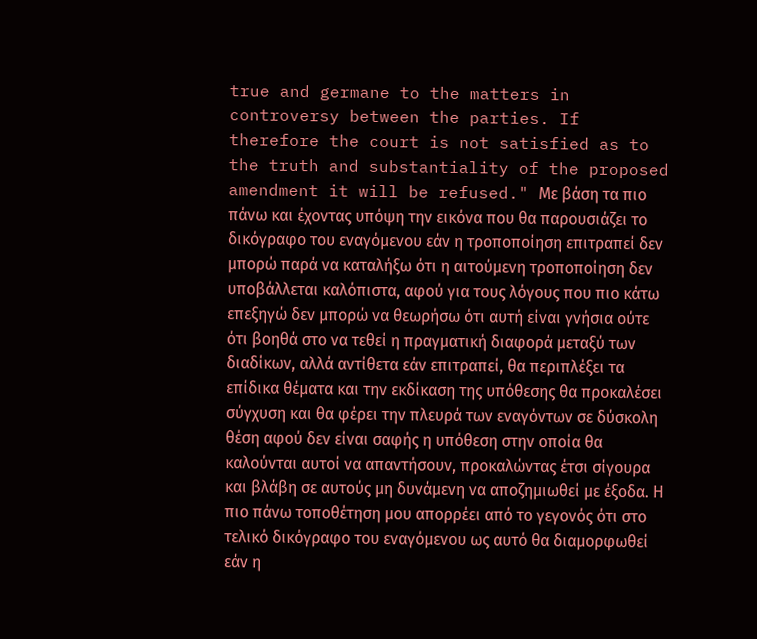true and germane to the matters in controversy between the parties. If therefore the court is not satisfied as to the truth and substantiality of the proposed amendment it will be refused." Με βάση τα πιο πάνω και έχοντας υπόψη την εικόνα που θα παρουσιάζει το δικόγραφο του εναγόμενου εάν η τροποποίηση επιτραπεί δεν μπορώ παρά να καταλήξω ότι η αιτούμενη τροποποίηση δεν υποβάλλεται καλόπιστα, αφού για τους λόγους που πιο κάτω επεξηγώ δεν μπορώ να θεωρήσω ότι αυτή είναι γνήσια ούτε ότι βοηθά στο να τεθεί η πραγματική διαφορά μεταξύ των διαδίκων, αλλά αντίθετα εάν επιτραπεί, θα περιπλέξει τα επίδικα θέματα και την εκδίκαση της υπόθεσης θα προκαλέσει σύγχυση και θα φέρει την πλευρά των εναγόντων σε δύσκολη θέση αφού δεν είναι σαφής η υπόθεση στην οποία θα καλούνται αυτοί να απαντήσουν, προκαλώντας έτσι σίγουρα και βλάβη σε αυτούς μη δυνάμενη να αποζημιωθεί με έξοδα. Η πιο πάνω τοποθέτηση μου απορρέει από το γεγονός ότι στο τελικό δικόγραφο του εναγόμενου ως αυτό θα διαμορφωθεί εάν η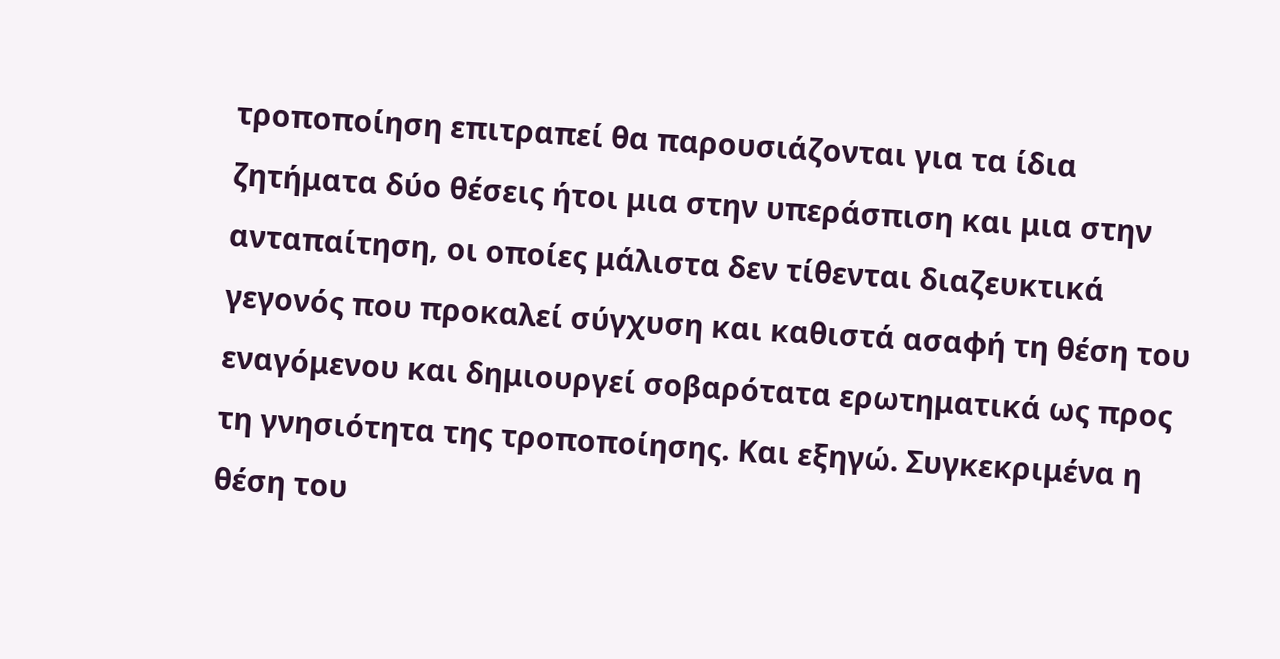τροποποίηση επιτραπεί θα παρουσιάζονται για τα ίδια ζητήματα δύο θέσεις ήτοι μια στην υπεράσπιση και μια στην ανταπαίτηση, οι οποίες μάλιστα δεν τίθενται διαζευκτικά γεγονός που προκαλεί σύγχυση και καθιστά ασαφή τη θέση του εναγόμενου και δημιουργεί σοβαρότατα ερωτηματικά ως προς τη γνησιότητα της τροποποίησης. Και εξηγώ. Συγκεκριμένα η θέση του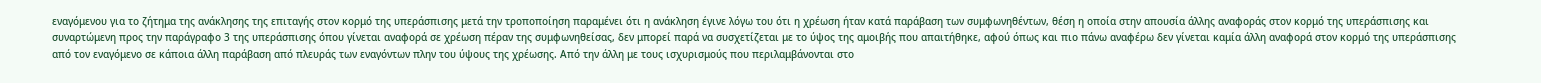εναγόμενου για το ζήτημα της ανάκλησης της επιταγής στον κορμό της υπεράσπισης μετά την τροποποίηση παραμένει ότι η ανάκληση έγινε λόγω του ότι η χρέωση ήταν κατά παράβαση των συμφωνηθέντων, θέση η οποία στην απουσία άλλης αναφοράς στον κορμό της υπεράσπισης και συναρτώμενη προς την παράγραφο 3 της υπεράσπισης όπου γίνεται αναφορά σε χρέωση πέραν της συμφωνηθείσας, δεν μπορεί παρά να συσχετίζεται με το ύψος της αμοιβής που απαιτήθηκε, αφού όπως και πιο πάνω αναφέρω δεν γίνεται καμία άλλη αναφορά στον κορμό της υπεράσπισης από τον εναγόμενο σε κάποια άλλη παράβαση από πλευράς των εναγόντων πλην του ύψους της χρέωσης. Από την άλλη με τους ισχυρισμούς που περιλαμβάνονται στο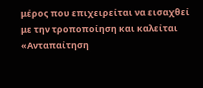μέρος που επιχειρείται να εισαχθεί με την τροποποίηση και καλείται «Ανταπαίτηση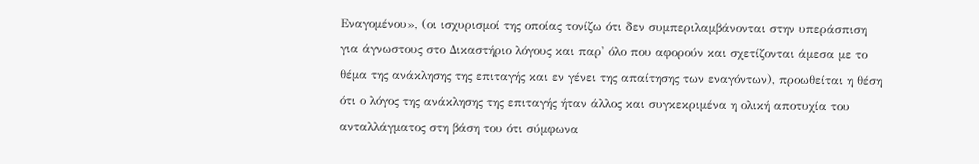Εναγομένου», (οι ισχυρισμοί της οποίας τονίζω ότι δεν συμπεριλαμβάνονται στην υπεράσπιση για άγνωστους στο Δικαστήριο λόγους και παρ' όλο που αφορούν και σχετίζονται άμεσα με το θέμα της ανάκλησης της επιταγής και εν γένει της απαίτησης των εναγόντων), προωθείται η θέση ότι ο λόγος της ανάκλησης της επιταγής ήταν άλλος και συγκεκριμένα η ολική αποτυχία του ανταλλάγματος στη βάση του ότι σύμφωνα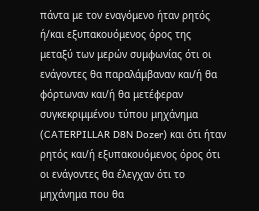πάντα με τον εναγόμενο ήταν ρητός ή/και εξυπακουόμενος όρος της μεταξύ των μερών συμφωνίας ότι οι ενάγοντες θα παραλάμβαναν και/ή θα φόρτωναν και/ή θα μετέφεραν συγκεκριμμένου τύπου μηχάνημα (CATERPILLAR D8N Dozer) και ότι ήταν ρητός και/ή εξυπακουόμενος όρος ότι οι ενάγοντες θα έλεγχαν ότι το μηχάνημα που θα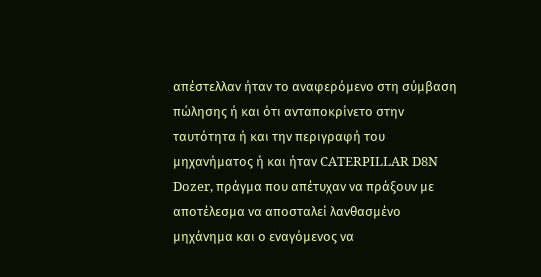απέστελλαν ήταν το αναφερόμενο στη σύμβαση πώλησης ή και ότι ανταποκρίνετο στην ταυτότητα ή και την περιγραφή του μηχανήματος ή και ήταν CATERPILLAR D8N Dozer, πράγμα που απέτυχαν να πράξουν με αποτέλεσμα να αποσταλεί λανθασμένο μηχάνημα και ο εναγόμενος να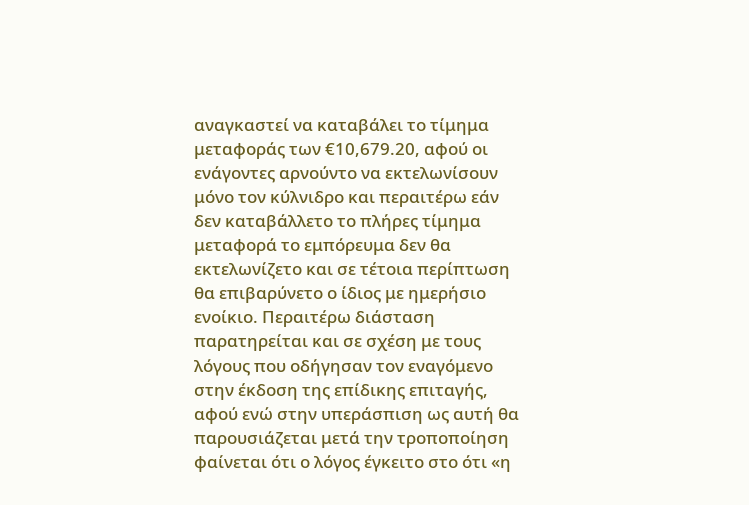αναγκαστεί να καταβάλει το τίμημα μεταφοράς των €10,679.20, αφού οι ενάγοντες αρνούντο να εκτελωνίσουν μόνο τον κύλνιδρο και περαιτέρω εάν δεν καταβάλλετο το πλήρες τίμημα μεταφορά το εμπόρευμα δεν θα εκτελωνίζετο και σε τέτοια περίπτωση θα επιβαρύνετο ο ίδιος με ημερήσιο ενοίκιο. Περαιτέρω διάσταση παρατηρείται και σε σχέση με τους λόγους που οδήγησαν τον εναγόμενο στην έκδοση της επίδικης επιταγής, αφού ενώ στην υπεράσπιση ως αυτή θα παρουσιάζεται μετά την τροποποίηση φαίνεται ότι ο λόγος έγκειτο στο ότι «η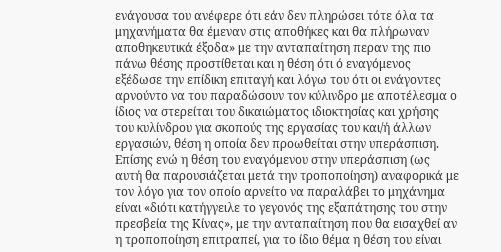ενάγουσα του ανέφερε ότι εάν δεν πληρώσει τότε όλα τα μηχανήματα θα έμεναν στις αποθήκες και θα πλήρωναν αποθηκευτικά έξοδα» με την ανταπαίτηση περαν της πιο πάνω θέσης προστίθεται και η θέση ότι ό εναγόμενος εξέδωσε την επίδικη επιταγή και λόγω του ότι οι ενάγοντες αρνούντο να του παραδώσουν τον κύλινδρο με αποτέλεσμα ο ίδιος να στερείται του δικαιώματος ιδιοκτησίας και χρήσης του κυλίνδρου για σκοπούς της εργασίας του και/ή άλλων εργασιών, θέση η οποία δεν προωθείται στην υπεράσπιση. Επίσης ενώ η θέση του εναγόμενου στην υπεράσπιση (ως αυτή θα παρουσιάζεται μετά την τροποποίηση) αναφορικά με τον λόγο για τον οποίο αρνείτο να παραλάβει το μηχάνημα είναι «διότι κατήγγειλε το γεγονός της εξαπάτησης του στην πρεσβεία της Κίνας», με την ανταπαίτηση που θα εισαχθεί αν η τροποποίηση επιτραπεί, για το ίδιο θέμα η θέση του είναι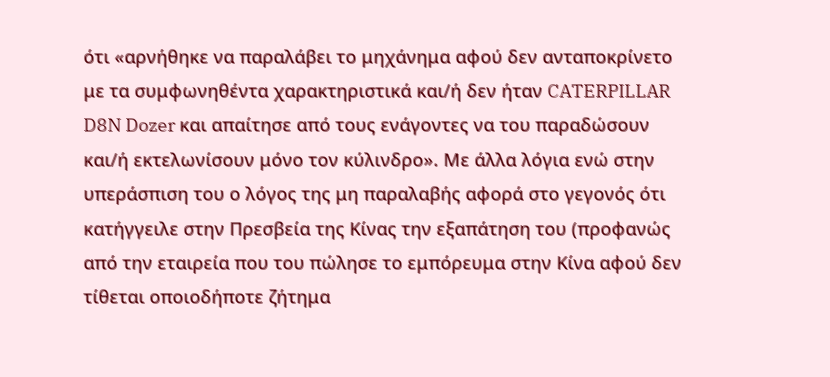ότι «αρνήθηκε να παραλάβει το μηχάνημα αφού δεν ανταποκρίνετο με τα συμφωνηθέντα χαρακτηριστικά και/ή δεν ήταν CATERPILLAR D8N Dozer και απαίτησε από τους ενάγοντες να του παραδώσουν και/ή εκτελωνίσουν μόνο τον κύλινδρο». Με άλλα λόγια ενώ στην υπεράσπιση του ο λόγος της μη παραλαβής αφορά στο γεγονός ότι κατήγγειλε στην Πρεσβεία της Κίνας την εξαπάτηση του (προφανώς από την εταιρεία που του πώλησε το εμπόρευμα στην Κίνα αφού δεν τίθεται οποιοδήποτε ζήτημα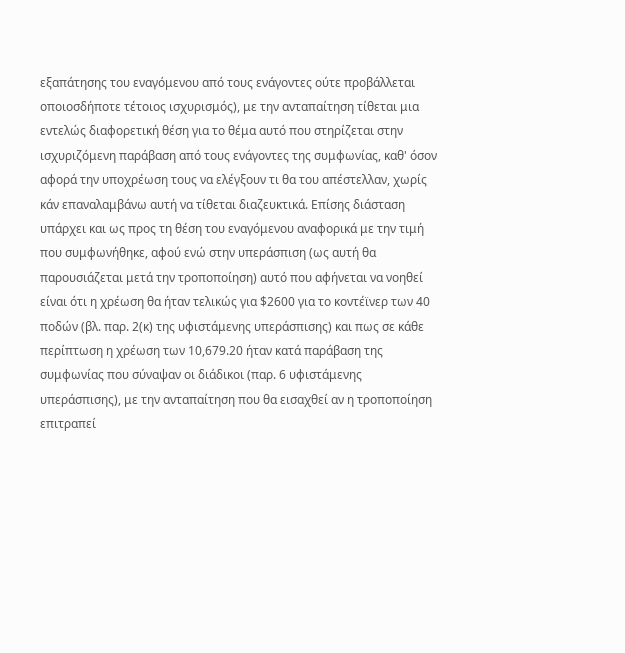εξαπάτησης του εναγόμενου από τους ενάγοντες ούτε προβάλλεται οποιοσδήποτε τέτοιος ισχυρισμός), με την ανταπαίτηση τίθεται μια εντελώς διαφορετική θέση για το θέμα αυτό που στηρίζεται στην ισχυριζόμενη παράβαση από τους ενάγοντες της συμφωνίας, καθ' όσον αφορά την υποχρέωση τους να ελέγξουν τι θα του απέστελλαν, χωρίς κάν επαναλαμβάνω αυτή να τίθεται διαζευκτικά. Επίσης διάσταση υπάρχει και ως προς τη θέση του εναγόμενου αναφορικά με την τιμή που συμφωνήθηκε, αφού ενώ στην υπεράσπιση (ως αυτή θα παρουσιάζεται μετά την τροποποίηση) αυτό που αφήνεται να νοηθεί είναι ότι η χρέωση θα ήταν τελικώς για $2600 για το κοντέϊνερ των 40 ποδών (βλ. παρ. 2(κ) της υφιστάμενης υπεράσπισης) και πως σε κάθε περίπτωση η χρέωση των 10,679.20 ήταν κατά παράβαση της συμφωνίας που σύναψαν οι διάδικοι (παρ. 6 υφιστάμενης υπεράσπισης), με την ανταπαίτηση που θα εισαχθεί αν η τροποποίηση επιτραπεί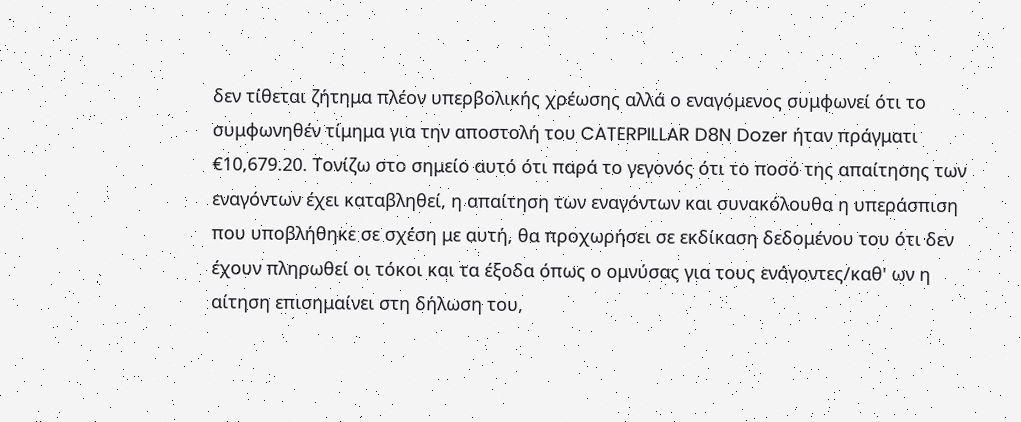δεν τίθεται ζήτημα πλέον υπερβολικής χρέωσης αλλά ο εναγόμενος συμφωνεί ότι το συμφωνηθέν τίμημα για την αποστολή του CATERPILLAR D8N Dozer ήταν πράγματι €10,679.20. Τονίζω στο σημείο αυτό ότι παρά το γεγονός ότι το ποσό της απαίτησης των εναγόντων έχει καταβληθεί, η απαίτηση των εναγόντων και συνακόλουθα η υπεράσπιση που υποβλήθηκε σε σχέση με αυτή, θα προχωρήσει σε εκδίκαση δεδομένου του ότι δεν έχουν πληρωθεί οι τόκοι και τα έξοδα όπως ο ομνύσας για τους ενάγοντες/καθ' ων η αίτηση επισημαίνει στη δήλωση του,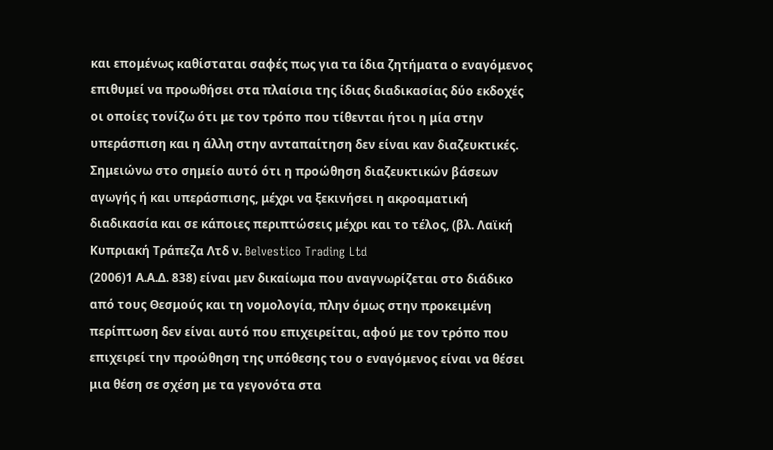και επομένως καθίσταται σαφές πως για τα ίδια ζητήματα ο εναγόμενος επιθυμεί να προωθήσει στα πλαίσια της ίδιας διαδικασίας δύο εκδοχές οι οποίες τονίζω ότι με τον τρόπο που τίθενται ήτοι η μία στην υπεράσπιση και η άλλη στην ανταπαίτηση δεν είναι καν διαζευκτικές. Σημειώνω στο σημείο αυτό ότι η προώθηση διαζευκτικών βάσεων αγωγής ή και υπεράσπισης, μέχρι να ξεκινήσει η ακροαματική διαδικασία και σε κάποιες περιπτώσεις μέχρι και το τέλος, (βλ. Λαϊκή Κυπριακή Τράπεζα Λτδ ν. Belvestico Trading Ltd
(2006)1 Α.Α.Δ. 838) είναι μεν δικαίωμα που αναγνωρίζεται στο διάδικο από τους Θεσμούς και τη νομολογία, πλην όμως στην προκειμένη περίπτωση δεν είναι αυτό που επιχειρείται, αφού με τον τρόπο που επιχειρεί την προώθηση της υπόθεσης του ο εναγόμενος είναι να θέσει μια θέση σε σχέση με τα γεγονότα στα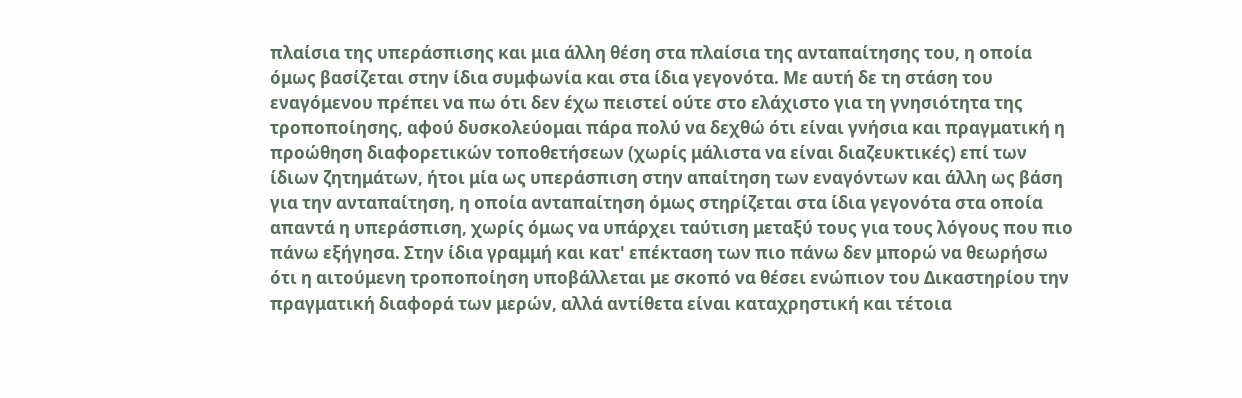πλαίσια της υπεράσπισης και μια άλλη θέση στα πλαίσια της ανταπαίτησης του, η οποία όμως βασίζεται στην ίδια συμφωνία και στα ίδια γεγονότα. Με αυτή δε τη στάση του εναγόμενου πρέπει να πω ότι δεν έχω πειστεί ούτε στο ελάχιστο για τη γνησιότητα της τροποποίησης, αφού δυσκολεύομαι πάρα πολύ να δεχθώ ότι είναι γνήσια και πραγματική η προώθηση διαφορετικών τοποθετήσεων (χωρίς μάλιστα να είναι διαζευκτικές) επί των ίδιων ζητημάτων, ήτοι μία ως υπεράσπιση στην απαίτηση των εναγόντων και άλλη ως βάση για την ανταπαίτηση, η οποία ανταπαίτηση όμως στηρίζεται στα ίδια γεγονότα στα οποία απαντά η υπεράσπιση, χωρίς όμως να υπάρχει ταύτιση μεταξύ τους για τους λόγους που πιο πάνω εξήγησα. Στην ίδια γραμμή και κατ' επέκταση των πιο πάνω δεν μπορώ να θεωρήσω ότι η αιτούμενη τροποποίηση υποβάλλεται με σκοπό να θέσει ενώπιον του Δικαστηρίου την πραγματική διαφορά των μερών, αλλά αντίθετα είναι καταχρηστική και τέτοια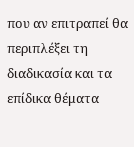που αν επιτραπεί θα περιπλέξει τη διαδικασία και τα επίδικα θέματα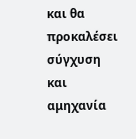και θα προκαλέσει σύγχυση και αμηχανία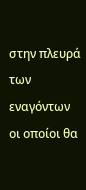στην πλευρά των εναγόντων οι οποίοι θα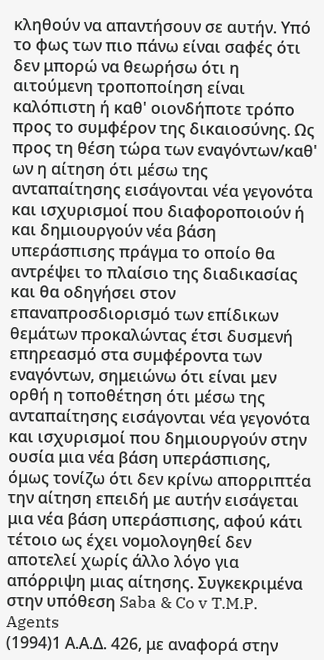κληθούν να απαντήσουν σε αυτήν. Υπό το φως των πιο πάνω είναι σαφές ότι δεν μπορώ να θεωρήσω ότι η αιτούμενη τροποποίηση είναι καλόπιστη ή καθ' οιονδήποτε τρόπο προς το συμφέρον της δικαιοσύνης. Ως προς τη θέση τώρα των εναγόντων/καθ' ων η αίτηση ότι μέσω της ανταπαίτησης εισάγονται νέα γεγονότα και ισχυρισμοί που διαφοροποιούν ή και δημιουργούν νέα βάση υπεράσπισης πράγμα το οποίο θα αντρέψει το πλαίσιο της διαδικασίας και θα οδηγήσει στον επαναπροσδιορισμό των επίδικων θεμάτων προκαλώντας έτσι δυσμενή επηρεασμό στα συμφέροντα των εναγόντων, σημειώνω ότι είναι μεν ορθή η τοποθέτηση ότι μέσω της ανταπαίτησης εισάγονται νέα γεγονότα και ισχυρισμοί που δημιουργούν στην ουσία μια νέα βάση υπεράσπισης, όμως τονίζω ότι δεν κρίνω απορριπτέα την αίτηση επειδή με αυτήν εισάγεται μια νέα βάση υπεράσπισης, αφού κάτι τέτοιο ως έχει νομολογηθεί δεν αποτελεί χωρίς άλλο λόγο για απόρριψη μιας αίτησης. Συγκεκριμένα στην υπόθεση Saba & Co v T.M.P. Agents
(1994)1 Α.Α.Δ. 426, με αναφορά στην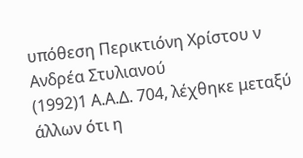υπόθεση Περικτιόνη Χρίστου ν Ανδρέα Στυλιανού
(1992)1 Α.Α.Δ. 704, λέχθηκε μεταξύ άλλων ότι η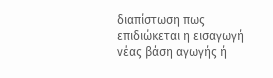διαπίστωση πως επιδιώκεται η εισαγωγή νέας βάση αγωγής ή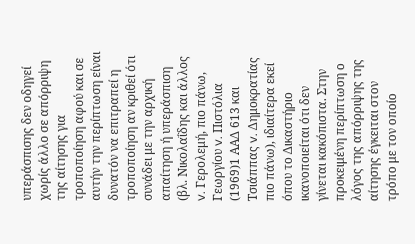υπεράσπισης δεν οδηγεί χωρίς άλλο σε απόρριψη της αίτησης για τροποποίηση αφού και σε αυτήν την περίπτωση είναι δυνατόν να επιτραπεί η τροποποίηση αν κριθεί ότι συνάδει με την αρχική απαίτηση ή υπεράσπιση (βλ. Νικολαΐδης και άλλος v. Γερολεμή, πιο πάνω, Γεωργίου v. Πιστόλια
(1969)1 ΑΑΔ 613 και Τσιάππας v. Δημοκρατίας πιο πάνω), ιδιαίτερα εκεί όπου το Δικαστήριο ικανοποιείται ότι δεν γίνεται κακόπιστα. Στην προκειμένη περίπτωση ο λόγος της απόρριψης της αίτησης έγκειται στον τρόπο με τον οποίο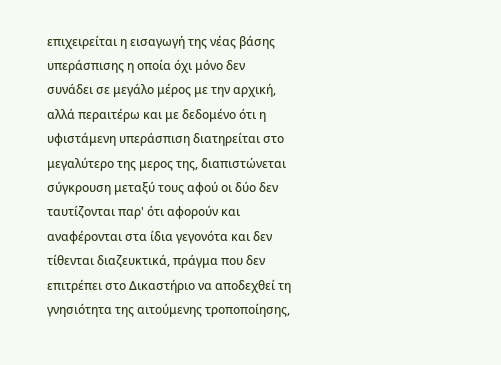επιχειρείται η εισαγωγή της νέας βάσης υπεράσπισης η οποία όχι μόνο δεν συνάδει σε μεγάλο μέρος με την αρχική, αλλά περαιτέρω και με δεδομένο ότι η υφιστάμενη υπεράσπιση διατηρείται στο μεγαλύτερο της μερος της, διαπιστώνεται σύγκρουση μεταξύ τους αφού οι δύο δεν ταυτίζονται παρ' ότι αφορούν και αναφέρονται στα ίδια γεγονότα και δεν τίθενται διαζευκτικά, πράγμα που δεν επιτρέπει στο Δικαστήριο να αποδεχθεί τη γνησιότητα της αιτούμενης τροποποίησης,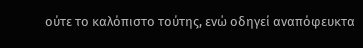ούτε το καλόπιστο τούτης, ενώ οδηγεί αναπόφευκτα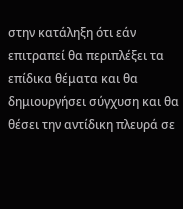στην κατάληξη ότι εάν επιτραπεί θα περιπλέξει τα επίδικα θέματα και θα δημιουργήσει σύγχυση και θα θέσει την αντίδικη πλευρά σε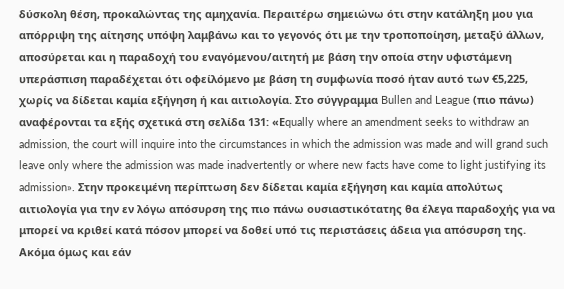δύσκολη θέση, προκαλώντας της αμηχανία. Περαιτέρω σημειώνω ότι στην κατάληξη μου για απόρριψη της αίτησης υπόψη λαμβάνω και το γεγονός ότι με την τροποποίηση, μεταξύ άλλων, αποσύρεται και η παραδοχή του εναγόμενου/αιτητή με βάση την οποία στην υφιστάμενη υπεράσπιση παραδέχεται ότι οφείλόμενο με βάση τη συμφωνία ποσό ήταν αυτό των €5,225, χωρίς να δίδεται καμία εξήγηση ή και αιτιολογία. Στο σύγγραμμα Bullen and League (πιο πάνω) αναφέρονται τα εξής σχετικά στη σελίδα 131: «Εqually where an amendment seeks to withdraw an admission, the court will inquire into the circumstances in which the admission was made and will grand such leave only where the admission was made inadvertently or where new facts have come to light justifying its admission». Στην προκειμένη περίπτωση δεν δίδεται καμία εξήγηση και καμία απολύτως αιτιολογία για την εν λόγω απόσυρση της πιο πάνω ουσιαστικότατης θα έλεγα παραδοχής για να μπορεί να κριθεί κατά πόσον μπορεί να δοθεί υπό τις περιστάσεις άδεια για απόσυρση της. Ακόμα όμως και εάν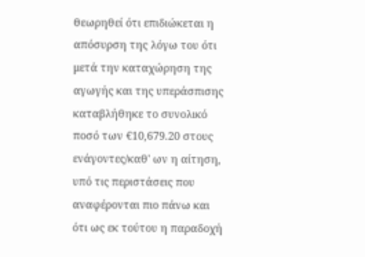θεωρηθεί ότι επιδιώκεται η απόσυρση της λόγω του ότι μετά την καταχώρηση της αγωγής και της υπεράσπισης καταβλήθηκε το συνολικό ποσό των €10,679.20 στους ενάγοντες/καθ' ων η αίτηση, υπό τις περιστάσεις που αναφέρονται πιο πάνω και ότι ως εκ τούτου η παραδοχή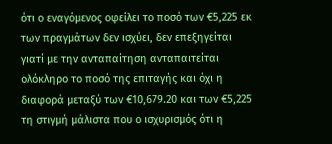ότι ο εναγόμενος οφείλει το ποσό των €5,225 εκ των πραγμάτων δεν ισχύει, δεν επεξηγείται γιατί με την ανταπαίτηση ανταπαιτείται ολόκληρο το ποσό της επιταγής και όχι η διαφορά μεταξύ των €10,679.20 και των €5,225 τη στιγμή μάλιστα που ο ισχυρισμός ότι η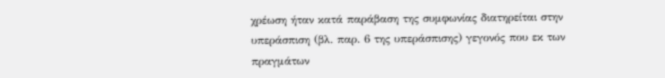χρέωση ήταν κατά παράβαση της συμφωνίας διατηρείται στην υπεράσπιση (βλ. παρ. 6 της υπεράσπισης) γεγονός που εκ των πραγμάτων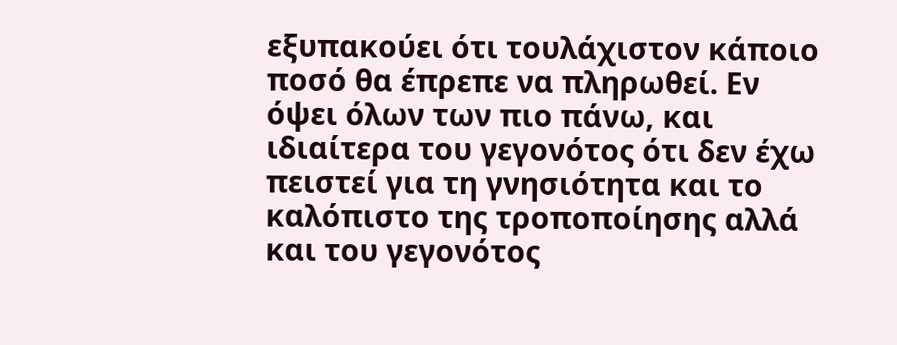εξυπακούει ότι τουλάχιστον κάποιο ποσό θα έπρεπε να πληρωθεί. Εν όψει όλων των πιο πάνω, και ιδιαίτερα του γεγονότος ότι δεν έχω πειστεί για τη γνησιότητα και το καλόπιστο της τροποποίησης αλλά και του γεγονότος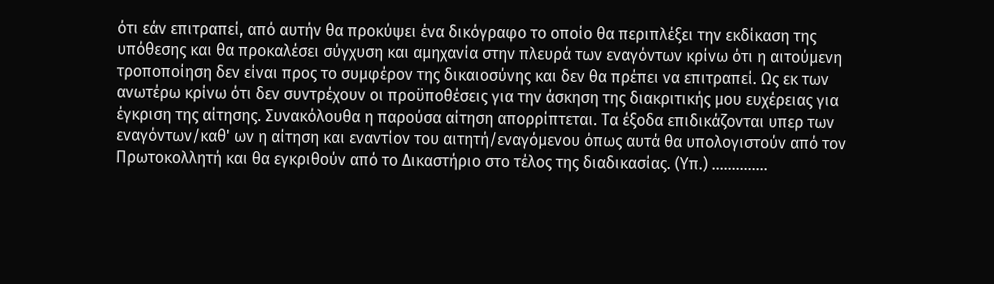ότι εάν επιτραπεί, από αυτήν θα προκύψει ένα δικόγραφο το οποίο θα περιπλέξει την εκδίκαση της υπόθεσης και θα προκαλέσει σύγχυση και αμηχανία στην πλευρά των εναγόντων κρίνω ότι η αιτούμενη τροποποίηση δεν είναι προς το συμφέρον της δικαιοσύνης και δεν θα πρέπει να επιτραπεί. Ως εκ των ανωτέρω κρίνω ότι δεν συντρέχουν οι προϋποθέσεις για την άσκηση της διακριτικής μου ευχέρειας για έγκριση της αίτησης. Συνακόλουθα η παρούσα αίτηση απορρίπτεται. Τα έξοδα επιδικάζονται υπερ των εναγόντων/καθ' ων η αίτηση και εναντίον του αιτητή/εναγόμενου όπως αυτά θα υπολογιστούν από τον Πρωτοκολλητή και θα εγκριθούν από το Δικαστήριο στο τέλος της διαδικασίας. (Υπ.) ..............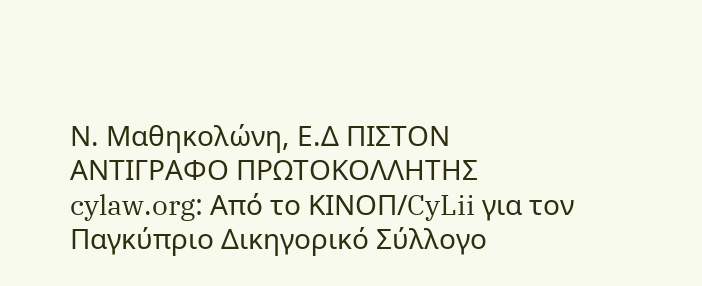Ν. Μαθηκολώνη, Ε.Δ ΠΙΣΤΟΝ ΑΝΤΙΓΡΑΦΟ ΠΡΩΤΟΚΟΛΛΗΤΗΣ cylaw.org: Από το ΚΙΝOΠ/CyLii για τον Παγκύπριο Δικηγορικό Σύλλογο